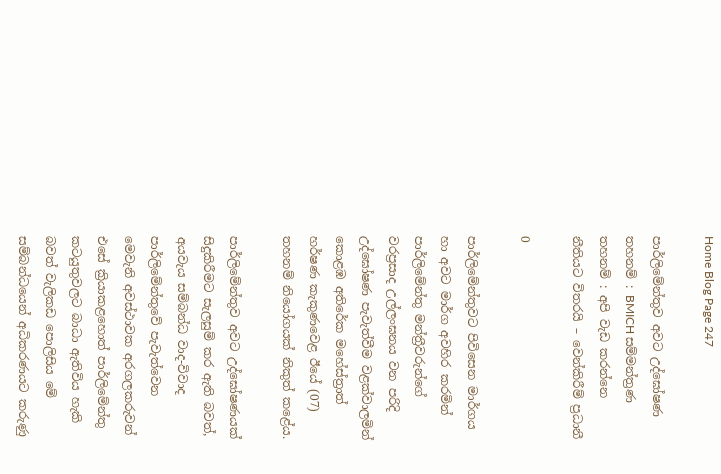Home Blog Page 247

පාර්ලිමේන්තුව අවට උද්ඝෝෂණ තහනම් : BMICH සම්මන්ත්‍රණ තහනම් : අපි වැඩ කරන්නෙ නීතියට විතරයි – වෙන්කිරීම් ප්‍රධානී

0

පාර්ලිමේන්තුවට පිවිසෙන මාර්ගය හා අවට මාර්ග අවහිර කරමින් පාර්ලිමේන්තු මන්ත්‍රීවරුන්ගේ වරප්‍රසාද උල්ලංඝනය වන පරිදි උද්ඝෝෂණ පැවැත්වීම වළක්වාලමින් කොළඹ අතිරේක මහේස්ත්‍රාත් හර්ෂණ කැකුණවෙළ ඊයේ (07) තහනම් නියෝගයක් නිකුත් කළේය.

පාර්ලිමේන්තුව අවට උද්ඝෝෂණයක් සිදුකිරීමට සැලසුම් කර ඇති බවත්, අයවැය සම්බන්ධ වාද-විවාද පාර්ලිමේන්තුවේ පැවැත්වෙන මෙවැනි අවස්ථාවක අරගලකරුවන් එසේ ක්‍රියාකළහොත් පාර්ලිමේන්තු කටයුතුවලට බාධා ඇතිවිය හැකි බවත් වැලිකඩ පොලිසිය මේ සම්බන්ධයෙන් අධිකරණයට කරුණු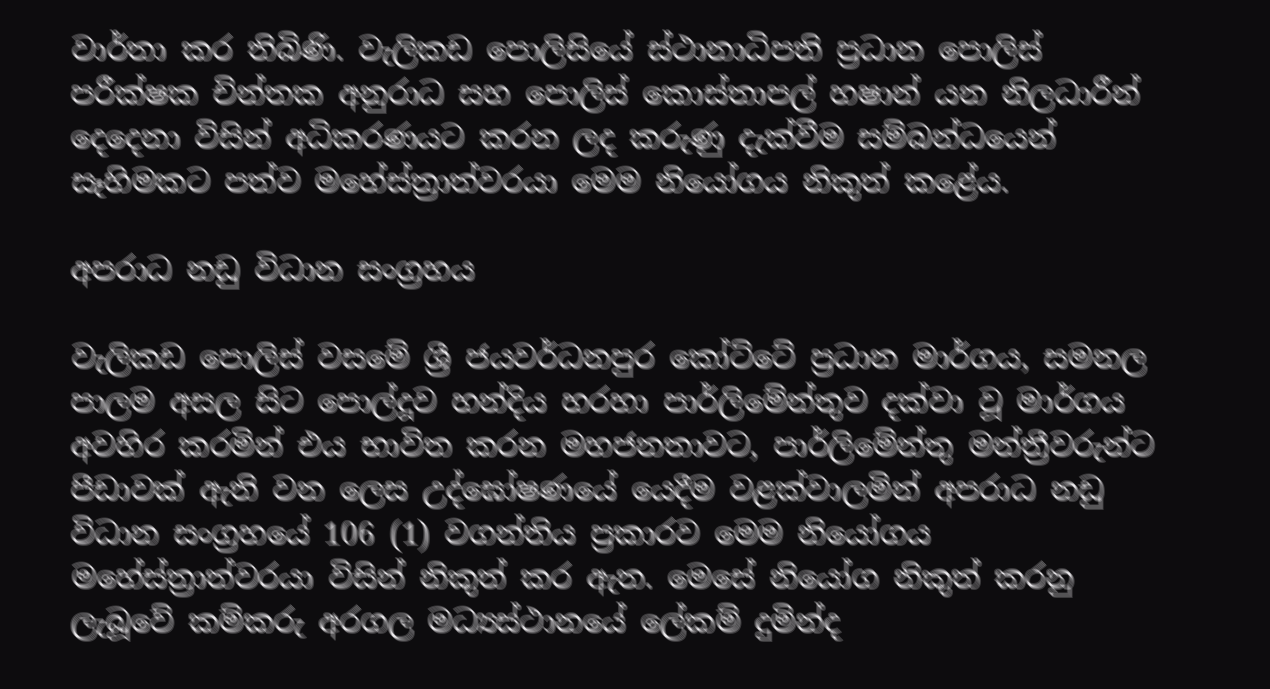වාර්තා කර තිබිණි. වැලිකඩ පොලිසියේ ස්ථානාධිපති ප්‍රධාන පොලිස් පරීක්ෂක චින්තක අනුරාධ සහ පොලිස් කොස්තාපල් හෂාන් යන නිලධාරීන් දෙදෙනා විසින් අධිකරණයට කරන ලද කරුණු දැක්වීම සම්බන්ධයෙන් සෑහිමකට පත්ව මහේස්ත්‍රාත්වරයා මෙම නියෝගය නිකුත් කළේය.

අපරාධ නඩු විධාන සංග්‍රහය

වැලිකඩ පොලිස් වසමේ ශ්‍රී ජයවර්ධනපුර කෝට්ටේ ප්‍රධාන මාර්ගය, සමනල පාලම අසල සිට පොල්දූව හන්දිය හරහා පාර්ලිමේන්තුව දක්වා වූ මාර්ගය අවහිර කරමින් එය භාවිත කරන මහජනතාවට, පාර්ලිමේන්තු මන්ත්‍රීවරුන්ට පීඩාවක් ඇති වන ලෙස උද්ඝෝෂණයේ යෙදීම වළක්වාලමින් අපරාධ නඩු විධාන සංග්‍රහයේ 106 (1) වගන්තිය ප්‍රකාරව මෙම නියෝගය මහේස්ත්‍රාත්වරයා විසින් නිකුත් කර ඇත. මෙසේ නියෝග නිකුත් කරනු ලැබූවේ කම්කරු අරගල මධ්‍යස්ථානයේ ලේකම් දුමින්ද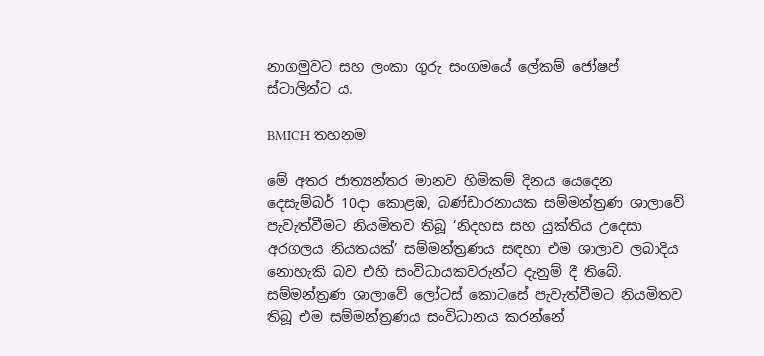නාගමුවට සහ ලංකා ගුරු සංගමයේ ලේකම් ජෝෂප් ස්ටාලින්ට ය.

BMICH තහනම

මේ අතර ජාත්‍යන්තර මානව හිමිකම් දිනය යෙදෙන දෙසැම්බර් 10දා කොළඹ, බණ්ඩාරනායක සම්මන්ත්‍රණ ශාලාවේ පැවැත්වීමට නියමිතව තිබූ ‘නිදහස සහ යුක්තිය උදෙසා අරගලය නියතයක්’ සම්මන්ත්‍රණය සඳහා එම ශාලාව ලබාදිය නොහැකි බව එහි සංවිධායකවරුන්ට දැනුම් දී තිබේ. සම්මන්ත්‍රණ ශාලාවේ ලෝටස් කොටසේ පැවැත්වීමට නියමිතව තිබූ එම සම්මන්ත්‍රණය සංවිධානය කරන්නේ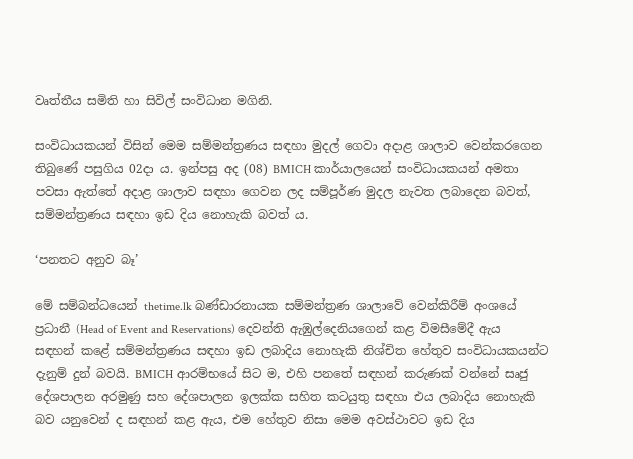වෘත්තීය සමිති හා සිවිල් සංවිධාන මගිනි.

සංවිධායකයන් විසින් මෙම සම්මන්ත්‍රණය සඳහා මුදල් ගෙවා අදාළ ශාලාව වෙන්කරගෙන තිබුණේ පසුගිය 02දා ය. ඉන්පසු අද (08) BMICH කාර්යාලයෙන් සංවිධායකයන් අමතා පවසා ඇත්තේ අදාළ ශාලාව සඳහා ගෙවන ලද සම්පූර්ණ මුදල නැවත ලබාදෙන බවත්, සම්මන්ත්‍රණය සඳහා ඉඩ දිය නොහැකි බවත් ය.

‘පනතට අනුව බෑ’

මේ සම්බන්ධයෙන් thetime.lk බණ්ඩාරනායක සම්මන්ත්‍රණ ශාලාවේ වෙන්කිරීම් අංශයේ ප්‍රධානී (Head of Event and Reservations) දෙවන්ති ඇඹුල්දෙනියගෙන් කළ විමසීමේදී ඇය සඳහන් කළේ සම්මන්ත්‍රණය සඳහා ඉඩ ලබාදිය නොහැකි නිශ්චිත හේතුව සංවිධායකයන්ට දැනුම් දුන් බවයි. BMICH ආරම්භයේ සිට ම, එහි පනතේ සඳහන් කරුණක් වන්නේ සෘජු දේශපාලන අරමුණු සහ දේශපාලන ඉලක්ක සහිත කටයුතු සඳහා එය ලබාදිය නොහැකි බව යනුවෙන් ද සඳහන් කළ ඇය, එම හේතුව නිසා මෙම අවස්ථාවට ඉඩ දිය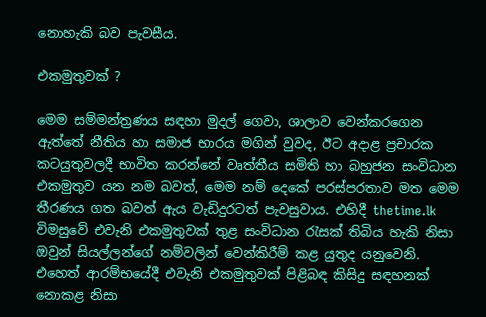නොහැකි බව පැවසීය.

එකමුතුවක් ?

මෙම සම්මන්ත්‍රණය සඳහා මුදල් ගෙවා, ශාලාව වෙන්කරගෙන ඇත්තේ නීතිය හා සමාජ භාරය මගින් වුවද, ඊට අදාළ ප්‍රචාරක කටයුතුවලදී භාවිත කරන්නේ වෘත්තීය සමිති හා බහුජන සංවිධාන එකමුතුව යන නම බවත්, මෙම නම් දෙකේ පරස්පරතාව මත මෙම තීරණය ගත බවත් ඇය වැඩිදුරටත් පැවසුවාය. එහිදී thetime.lk විමසුවේ එවැනි එකමුතුවක් තුළ සංවිධාන රැසක් තිබිය හැකි නිසා ඔවුන් සියල්ලන්ගේ නම්වලින් වෙන්කිරීම් කළ යුතුද යනුවෙනි. එහෙත් ආරම්භයේදී එවැනි එකමුතුවක් පිළිබඳ කිසිදු සඳහනක් නොකළ නිසා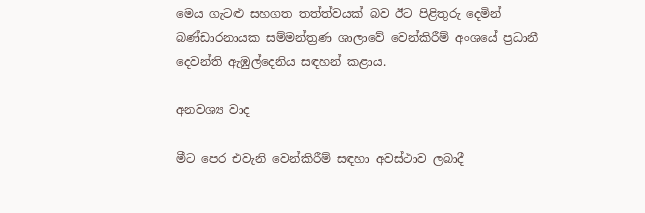මෙය ගැටළු සහගත තත්ත්වයක් බව ඊට පිළිතුරු දෙමින් බණ්ඩාරනායක සම්මන්ත්‍රණ ශාලාවේ වෙන්කිරීම් අංශයේ ප්‍රධානී දෙවන්ති ඇඹුල්දෙනිය සඳහන් කළාය.

අනවශ්‍ය වාද

මීට පෙර එවැනි වෙන්කිරීම් සඳහා අවස්ථාව ලබාදී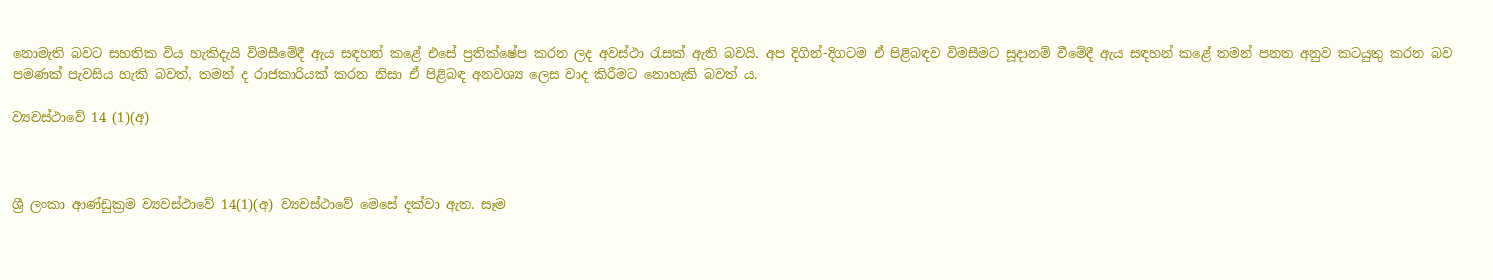නොමැති බවට සහතික විය හැකිදැයි විමසීමේදී ඇය සඳහන් කළේ එසේ ප්‍රතික්ෂේප කරන ලද අවස්ථා රැසක් ඇති බවයි. අප දිගින්-දිගටම ඒ පිළිබඳව විමසීමට සූදානම් වීමේදී ඇය සඳහන් කළේ තමන් පනත අනුව කටයුතු කරන බව පමණක් පැවසිය හැකි බවත්, තමන් ද රාජකාරියක් කරන නිසා ඒ පිළිබඳ අනවශ්‍ය ලෙස වාද කිරීමට නොහැකි බවත් ය.

ව්‍යවස්ථාවේ 14 (1)(අ)



ශ්‍රී ලංකා ආණ්ඩුක්‍රම ව්‍යවස්ථාවේ 14(1)(අ) ව්‍යවස්ථාවේ මෙසේ දක්වා ඇත. සෑම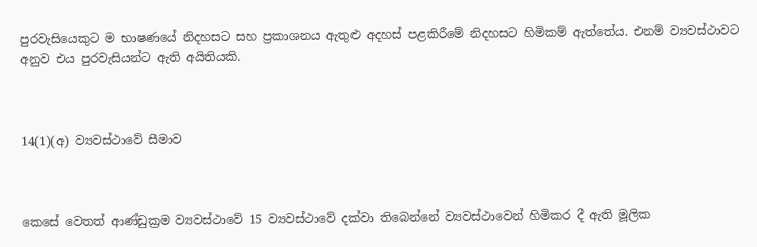පුරවැසියෙකුට ම භාෂණයේ නිදහසට සහ ප්‍රකාශනය ඇතුළු අදහස් පළකිරීමේ නිදහසට හිමිකම් ඇත්තේය. එනම් ව්‍යවස්ථාවට අනුව එය පුරවැසියන්ට ඇති අයිතියකි.



14(1)(අ) ව්‍යවස්ථාවේ සීමාව



කෙසේ වෙතත් ආණ්ඩුක්‍රම ව්‍යවස්ථාවේ 15 ව්‍යවස්ථාවේ දක්වා තිබෙන්නේ ව්‍යවස්ථාවෙන් හිමිකර දී ඇති මූලික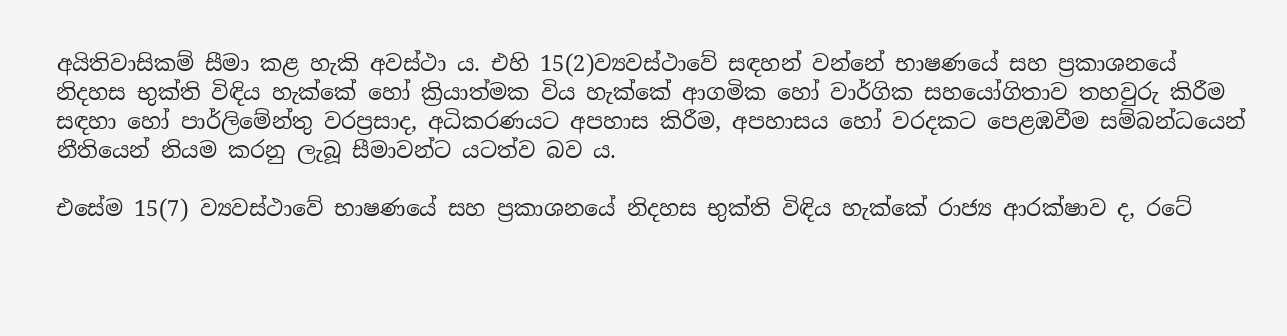අයිතිවාසිකම් සීමා කළ හැකි අවස්ථා ය. එහි 15(2)ව්‍යවස්ථාවේ සඳහන් වන්නේ භාෂණයේ සහ ප්‍රකාශනයේ නිදහස භුක්ති විඳිය හැක්කේ හෝ ක්‍රියාත්මක විය හැක්කේ ආගමික හෝ වාර්ගික සහයෝගිතාව තහවුරු කිරීම සඳහා හෝ පාර්ලිමේන්තු වරප්‍රසාද, අධිකරණයට අපහාස කිරීම, අපහාසය හෝ වරදකට පෙළඹවීම සම්බන්ධයෙන් නීතියෙන් නියම කරනු ලැබූ සීමාවන්ට යටත්ව බව ය.

එසේම 15(7) ව්‍යවස්ථාවේ භාෂණයේ සහ ප්‍රකාශනයේ නිදහස භුක්ති විඳිය හැක්කේ රාජ්‍ය ආරක්ෂාව ද, රටේ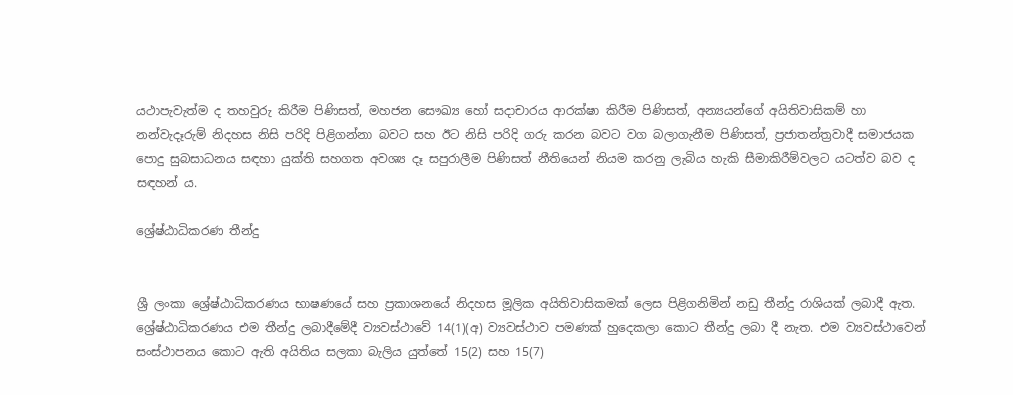යථාපැවැත්ම ද තහවුරු කිරීම පිණිසත්, මහජන සෞඛ්‍ය හෝ සදාචාරය ආරක්ෂා කිරීම පිණිසත්, අන්‍යයන්ගේ අයිතිවාසිකම් හා නන්වැදෑරුම් නිදහස නිසි පරිදි පිළිගන්නා බවට සහ ඊට නිසි පරිදි ගරු කරන බවට වග බලාගැනීම පිණිසත්, ප්‍රජාතන්ත්‍රවාදී සමාජයක පොදු සුබසාධනය සඳහා යුක්ති සහගත අවශ්‍ය දෑ සපුරාලීම පිණිසත් නීතියෙන් නියම කරනු ලැබිය හැකි සීමාකිරීම්වලට යටත්ව බව ද සඳහන් ය.

ශ්‍රේෂ්ඨාධිකරණ තීන්දු


ශ්‍රී ලංකා ශ්‍රේෂ්ඨාධිකරණය භාෂණයේ සහ ප්‍රකාශනයේ නිදහස මූලික අයිතිවාසිකමක් ලෙස පිළිගනිමින් නඩු තීන්දු රාශියක් ලබාදී ඇත. ශ්‍රේෂ්ඨාධිකරණය එම තීන්දු ලබාදීමේදී ව්‍යවස්ථාවේ 14(1)(අ) ව්‍යවස්ථාව පමණක් හුදෙකලා කොට තීන්දු ලබා දී නැත. එම ව්‍යවස්ථාවෙන් සංස්ථාපනය කොට ඇති අයිතිය සලකා බැලිය යුත්තේ 15(2) සහ 15(7)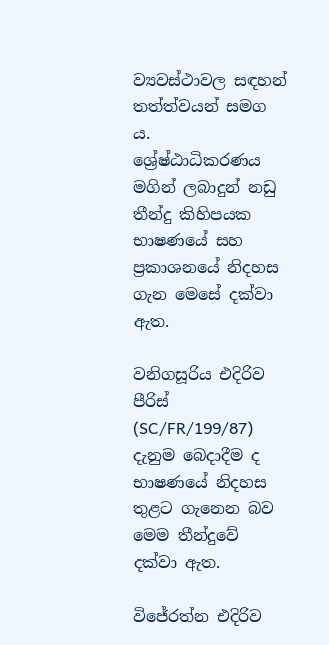ව්‍යවස්ථාවල සඳහන් තත්ත්වයන් සමග ය.
ශ්‍රේෂ්ඨාධිකරණය මගින් ලබාදුන් නඩු තීන්දු කිහිපයක භාෂණයේ සහ ප්‍රකාශනයේ නිදහස ගැන මෙසේ දක්වා ඇත.

වනිගසූරිය එදිරිව පීරිස් (SC/FR/199/87)
දැනුම බෙදාදීම ද භාෂණයේ නිදහස තුළට ගැනෙන බව මෙම තීන්දුවේ දක්වා ඇත.

විජේරත්න එදිරිව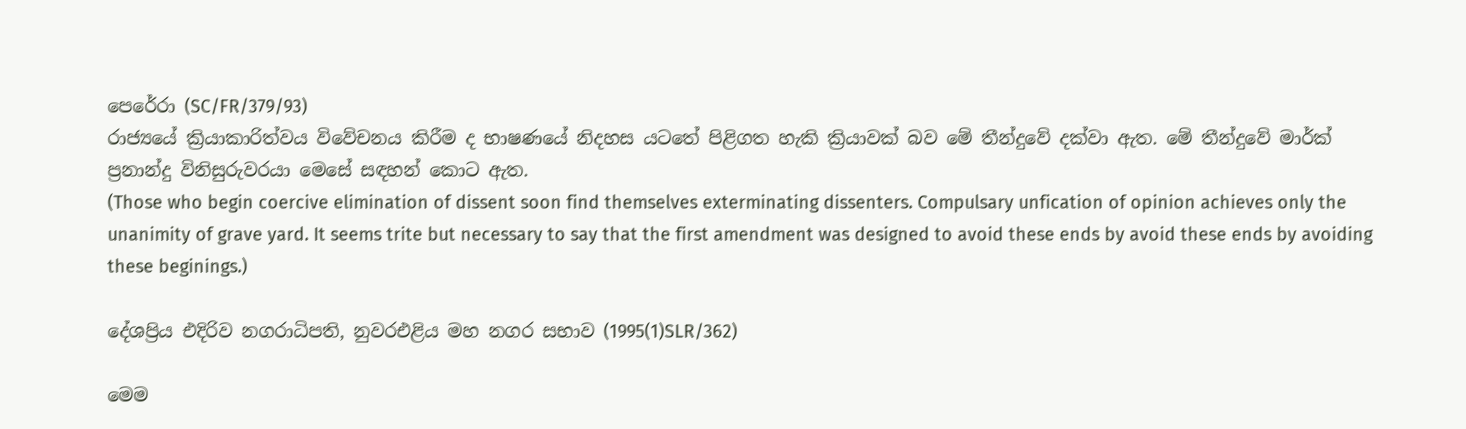පෙරේරා (SC/FR/379/93)
රාජ්‍යයේ ක්‍රියාකාරිත්වය විවේචනය කිරීම ද භාෂණයේ නිදහස යටතේ පිළිගත හැකි ක්‍රියාවක් බව මේ තීන්දුවේ දක්වා ඇත. මේ තීන්දුවේ මාර්ක් ප්‍රනාන්දු විනිසුරුවරයා මෙසේ සඳහන් කොට ඇත.
(Those who begin coercive elimination of dissent soon find themselves exterminating dissenters. Compulsary unfication of opinion achieves only the unanimity of grave yard. It seems trite but necessary to say that the first amendment was designed to avoid these ends by avoid these ends by avoiding these beginings.)

දේශප්‍රිය එදිරිව නගරාධිපති, නුවරඑළිය මහ නගර සභාව (1995(1)SLR/362)

මෙම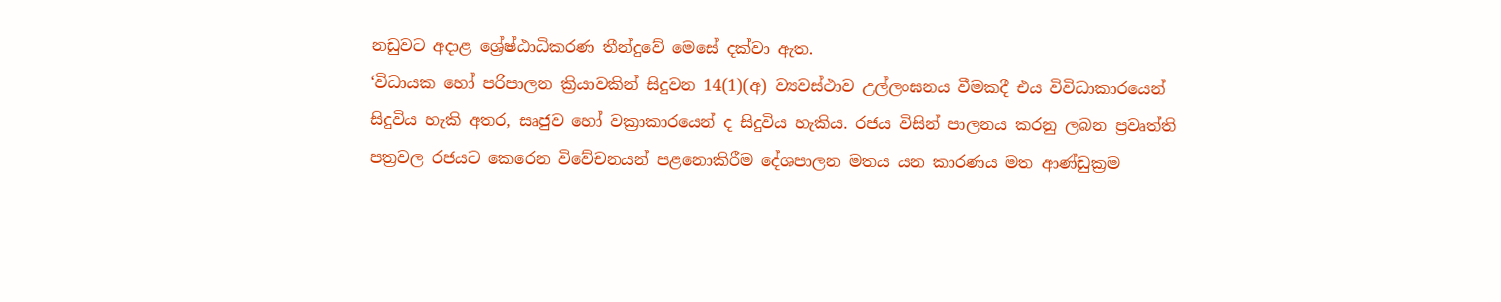නඩුවට අදාළ ශ්‍රේෂ්ඨාධිකරණ තීන්දුවේ මෙසේ දක්වා ඇත.
‘විධායක හෝ පරිපාලන ක්‍රියාවකින් සිදුවන 14(1)(අ) ව්‍යවස්ථාව උල්ලංඝනය වීමකදී එය විවිධාකාරයෙන් සිදුවිය හැකි අතර, සෘජුව හෝ වක්‍රාකාරයෙන් ද සිදුවිය හැකිය. රජය විසින් පාලනය කරනු ලබන ප්‍රවෘත්ති පත්‍රවල රජයට කෙරෙන විවේචනයන් පළනොකිරීම දේශපාලන මතය යන කාරණය මත ආණ්ඩුක්‍රම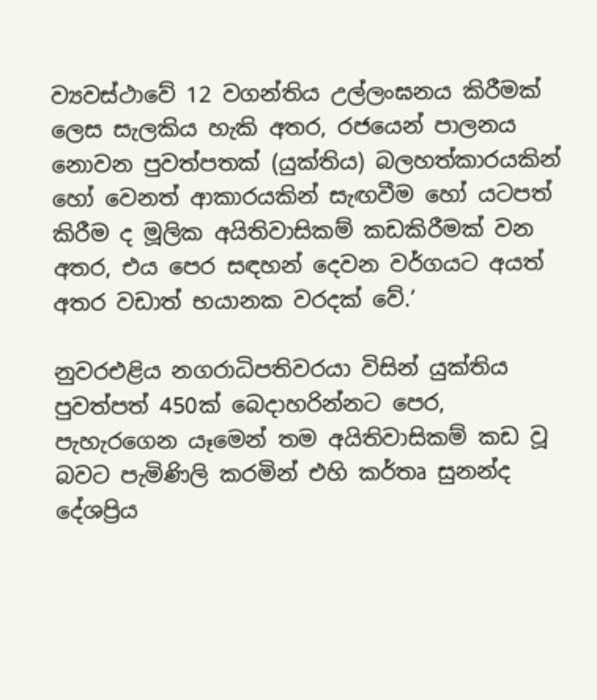ව්‍යවස්ථාවේ 12 වගන්තිය උල්ලංඝනය කිරීමක් ලෙස සැලකිය හැකි අතර, රජයෙන් පාලනය නොවන පුවත්පතක් (යුක්තිය) බලහත්කාරයකින් හෝ වෙනත් ආකාරයකින් සැඟවීම හෝ යටපත් කිරීම ද මූලික අයිතිවාසිකම් කඩකිරීමක් වන අතර, එය පෙර සඳහන් දෙවන වර්ගයට අයත් අතර වඩාත් භයානක වරදක් වේ.’

නුවරඑළිය නගරාධිපතිවරයා විසින් යුක්තිය පුවත්පත් 450ක් බෙදාහරින්නට පෙර, පැහැරගෙන යෑමෙන් තම අයිතිවාසිකම් කඩ වූ බවට පැමිණිලි කරමින් එහි කර්තෘ සුනන්ද දේශප්‍රිය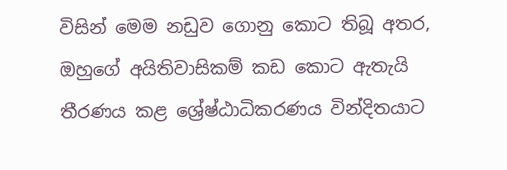විසින් මෙම නඩුව ගොනු කොට තිබූ අතර, ඔහුගේ අයිතිවාසිකම් කඩ කොට ඇතැයි තීරණය කළ ශ්‍රේෂ්ඨාධිකරණය වින්දිතයාට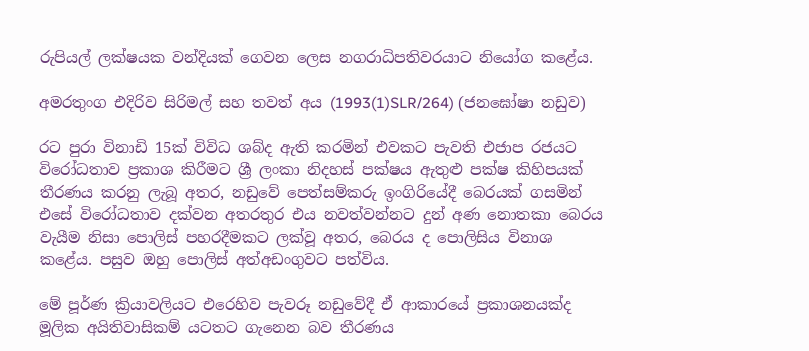රුපියල් ලක්ෂයක වන්දියක් ගෙවන ලෙස නගරාධිපතිවරයාට නියෝග කළේය.

අමරතුංග එදිරිව සිරිමල් සහ තවත් අය (1993(1)SLR/264) (ජනඝෝෂා නඩුව)

රට පුරා විනාඩි 15ක් විවිධ ශබ්ද ඇති කරමින් එවකට පැවති එජාප රජයට විරෝධතාව ප්‍රකාශ කිරීමට ශ්‍රී ලංකා නිදහස් පක්ෂය ඇතුළු පක්ෂ කිහිපයක් තීරණය කරනු ලැබූ අතර, නඩුවේ පෙත්සම්කරු ඉංගිරියේදී බෙරයක් ගසමින් එසේ විරෝධතාව දක්වන අතරතුර එය නවත්වන්නට දුන් අණ නොතකා බෙරය වැයීම නිසා පොලිස් පහරදීමකට ලක්වූ අතර, බෙරය ද පොලිසිය විනාශ කළේය. පසුව ඔහු පොලිස් අත්අඩංගුවට පත්විය.

මේ පූර්ණ ක්‍රියාවලියට එරෙහිව පැවරූ නඩුවේදී ඒ ආකාරයේ ප්‍රකාශනයක්ද මූලික අයිතිවාසිකම් යටතට ගැනෙන බව තීරණය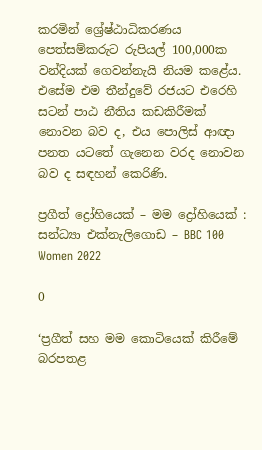කරමින් ශ්‍රේෂ්ඨාධිකරණය පෙත්සම්කරුට රුපියල් 100,000ක වන්දියක් ‌ගෙවන්නැයි නියම කළේය. එසේම එම තීන්දුවේ රජයට එරෙහි සටන් පාඨ නීතිය කඩකිරීමක් නොවන බව ද, එය පොලිස් ආඥා පනත යටතේ ගැනෙන වරද නොවන බව ද සඳහන් කෙරිණි.

ප්‍රගීත් ද්‍රෝහියෙක් – මම ද්‍රෝහියෙක් : සන්ධ්‍යා එක්නැලිගොඩ – BBC 100 Women 2022

0

‘ප්‍රගීත් සහ මම කොටියෙක් කිරීමේ බරපතළ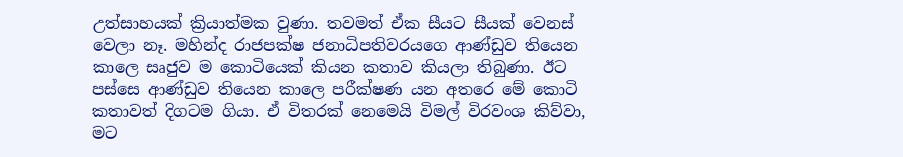උත්සාහයක් ක්‍රියාත්මක වුණා. තවමත් ඒක සීයට සීයක් වෙනස් වෙලා නෑ. මහින්ද රාජපක්ෂ ජනාධිපතිවරයගෙ ආණ්ඩුව තියෙන කාලෙ සෘජුව ම කොටියෙක් කියන කතාව කියලා තිබුණා. ඊට පස්සෙ ආණ්ඩුව තියෙන කාලෙ පරීක්ෂණ යන අතරෙ මේ කොටි කතාවත් දිගටම ගියා. ඒ විතරක් නෙමෙයි විමල් විරවංශ කිව්වා, මට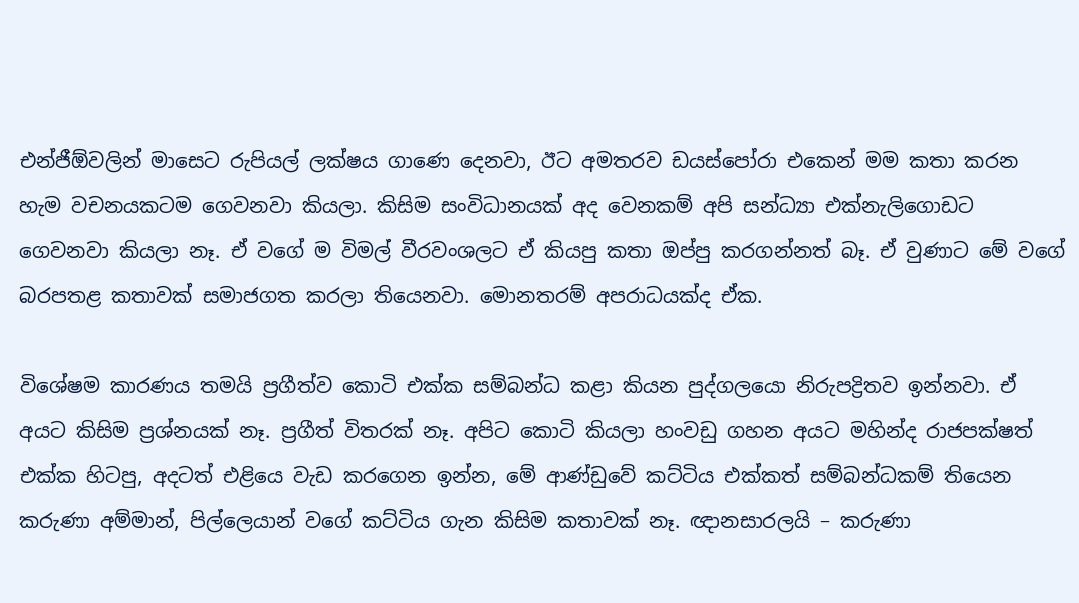එන්ජීඕවලින් මාසෙට රුපියල් ලක්ෂය ගාණෙ දෙනවා, ඊට අමතරව ඩයස්පෝරා එකෙන් මම කතා කරන හැම වචනයකටම ගෙවනවා කියලා. කිසිම සංවිධානයක් අද වෙනකම් අපි සන්ධ්‍යා එක්නැලිගොඩට ගෙවනවා කියලා නෑ. ඒ වගේ ම විමල් වීරවංශලට ඒ කියපු කතා ඔප්පු කරගන්නත් බෑ. ඒ වුණාට මේ වගේ බරපතළ කතාවක් සමාජගත කරලා තියෙනවා. මොනතරම් අපරාධයක්ද ඒක.

විශේෂම කාරණය තමයි ප්‍රගීත්ව කොටි එක්ක සම්බන්ධ කළා කියන පුද්ගලයො නිරුපද්‍රිතව ඉන්නවා. ඒ අයට කිසිම ප්‍රශ්නයක් නෑ. ප්‍රගීත් විතරක් නෑ. අපිට කොටි කියලා හංවඩු ගහන අයට මහින්ද රාජපක්ෂත් එක්ක හිටපු, අදටත් එළියෙ වැඩ කරගෙන ඉන්න, මේ ආණ්ඩුවේ කට්ටිය එක්කත් සම්බන්ධකම් තියෙන කරුණා අම්මාන්, පිල්ලෙයාන් වගේ කට්ටිය ගැන කිසිම කතාවක් නෑ. ඥානසාරලයි – කරුණා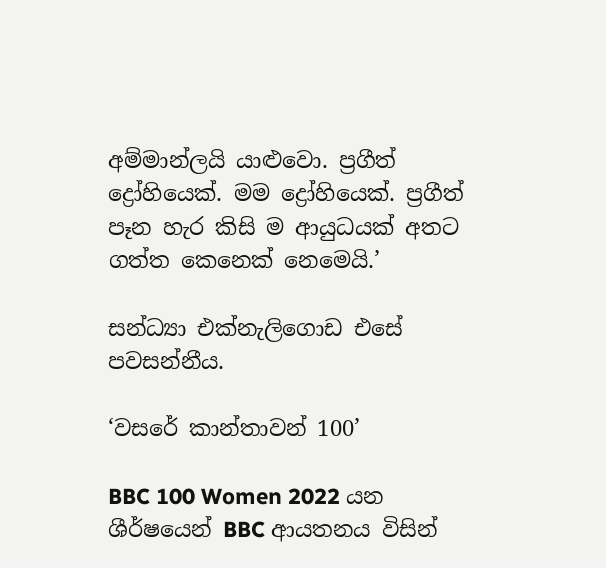අම්මාන්ලයි යාළුවො. ප්‍රගීත් ද්‍රෝහියෙක්. මම ද්‍රෝහියෙක්. ප්‍රගීත් පෑන හැර කිසි ම ආයුධයක් අතට ගත්ත කෙනෙක් නෙමෙයි.’

සන්ධ්‍යා එක්නැලිගොඩ එසේ පවසන්නීය.

‘වසරේ කාන්තාවන් 100’

BBC 100 Women 2022 යන ශීර්ෂයෙන් BBC ආයතනය විසින්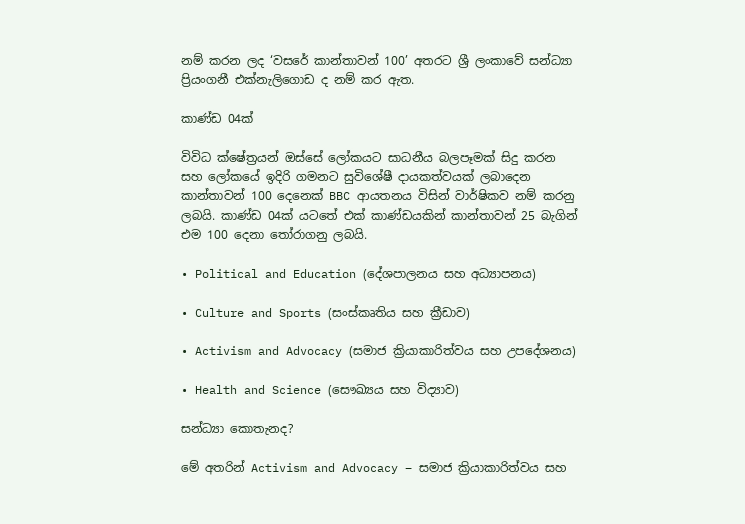නම් කරන ලද ‘වසරේ කාන්තාවන් 100’ අතරට ශ්‍රී ලංකාවේ සන්ධ්‍යා ප්‍රියංගනී එක්නැලිගොඩ ද නම් කර ඇත.

කාණ්ඩ 04ක්

විවිධ ක්ෂේත්‍රයන් ඔස්සේ ලෝකයට සාධනීය බලපෑමක් සිදු කරන සහ ලෝකයේ ඉදිරි ගමනට සුවිශේෂී දායකත්වයක් ලබාදෙන කාන්තාවන් 100 දෙනෙක් BBC ආයතනය විසින් වාර්ෂිකව නම් කරනු ලබයි. කාණ්ඩ 04ක් යටතේ එක් කාණ්ඩයකින් කාන්තාවන් 25 බැගින් එම 100 දෙනා තෝරාගනු ලබයි.

• Political and Education (දේශපාලනය සහ අධ්‍යාපනය)

• Culture and Sports (සංස්කෘතිය සහ ක්‍රීඩාව)

• Activism and Advocacy (සමාජ ක්‍රියාකාරිත්වය සහ උපදේශනය)

• Health and Science (සෞඛ්‍යය සහ විද්‍යාව)

සන්ධ්‍යා කොතැනද?

මේ අතරින් Activism and Advocacy – සමාජ ක්‍රියාකාරිත්වය සහ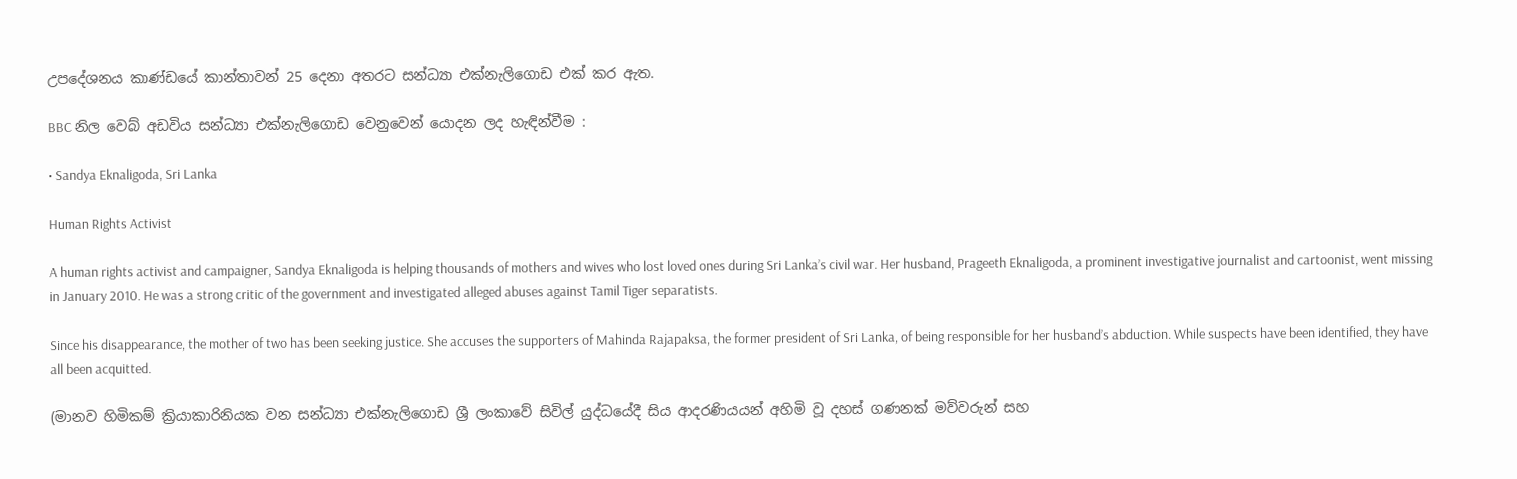උපදේශනය කාණ්ඩයේ කාන්තාවන් 25 දෙනා අතරට සන්ධ්‍යා එක්නැලිගොඩ එක් කර ඇත.

BBC නිල වෙබ් අඩවිය සන්ධ්‍යා එක්නැලිගොඩ වෙනුවෙන් යොදන ලද හැඳින්වීම :

• Sandya Eknaligoda, Sri Lanka

Human Rights Activist

A human rights activist and campaigner, Sandya Eknaligoda is helping thousands of mothers and wives who lost loved ones during Sri Lanka’s civil war. Her husband, Prageeth Eknaligoda, a prominent investigative journalist and cartoonist, went missing in January 2010. He was a strong critic of the government and investigated alleged abuses against Tamil Tiger separatists.

Since his disappearance, the mother of two has been seeking justice. She accuses the supporters of Mahinda Rajapaksa, the former president of Sri Lanka, of being responsible for her husband’s abduction. While suspects have been identified, they have all been acquitted.

(මානව හිමිකම් ක්‍රියාකාරිනියක වන සන්ධ්‍යා එක්නැලිගොඩ ශ්‍රී ලංකාවේ සිවිල් යුද්ධයේදී සිය ආදරණියයන් අහිමි වූ දහස් ගණනක් මව්වරුන් සහ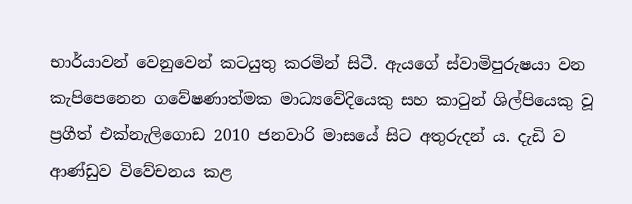භාර්යාවන් වෙනුවෙන් කටයුතු කරමින් සිටී. ඇයගේ ස්වාමිපුරුෂයා වන කැපිපෙනෙන ගවේෂණාත්මක මාධ්‍යවේදියෙකු සහ කාටුන් ශිල්පියෙකු වූ ප්‍රගීත් එක්නැලිගොඩ 2010 ජනවාරි මාසයේ සිට අතුරුදන් ය. දැඩි ව ආණ්ඩුව විවේචනය කළ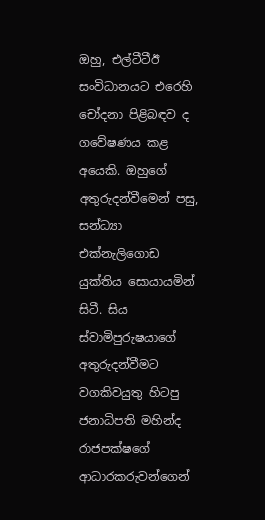ඔහු, එල්ටීටීඊ සංවිධානයට එරෙහි චෝදනා පිළිබඳව ද ගවේෂණය කළ අයෙකි. ඔහුගේ අතුරුදන්වීමෙන් පසු, සන්ධ්‍යා එක්නැලිගොඩ යුක්තිය සොයායමින් සිටී. සිය ස්වාමිපුරුෂයාගේ අතුරුදන්වීමට වගකිවයුතු හිටපු ජනාධිපති මහින්ද රාජපක්ෂගේ ආධාරකරුවන්ගෙන්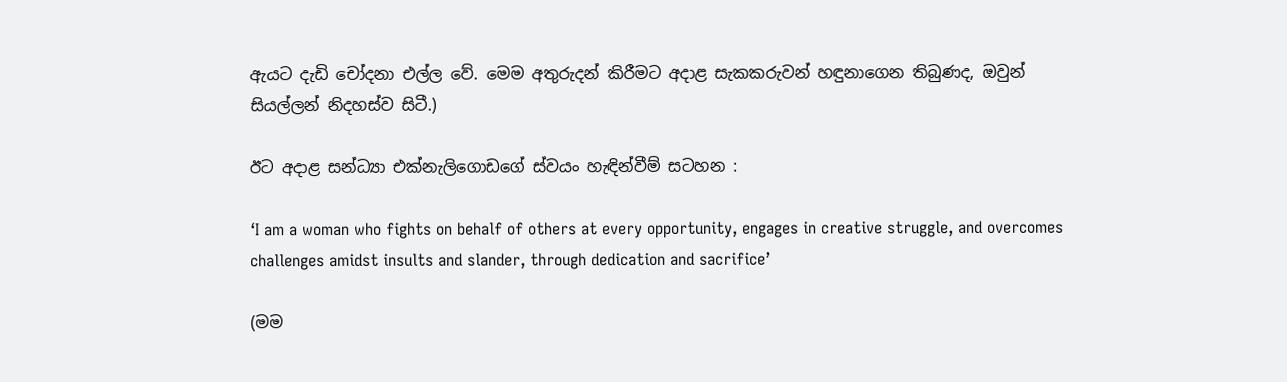ඇයට දැඩි චෝදනා එල්ල වේ. මෙම අතුරුදන් කිරීමට අදාළ සැකකරුවන් හඳුනාගෙන තිබුණද, ඔවුන් සියල්ලන් නිදහස්ව සිටී.)

ඊට අදාළ සන්ධ්‍යා එක්නැලිගොඩගේ ස්වයං හැඳින්වීම් සටහන :

‘I am a woman who fights on behalf of others at every opportunity, engages in creative struggle, and overcomes challenges amidst insults and slander, through dedication and sacrifice’

(මම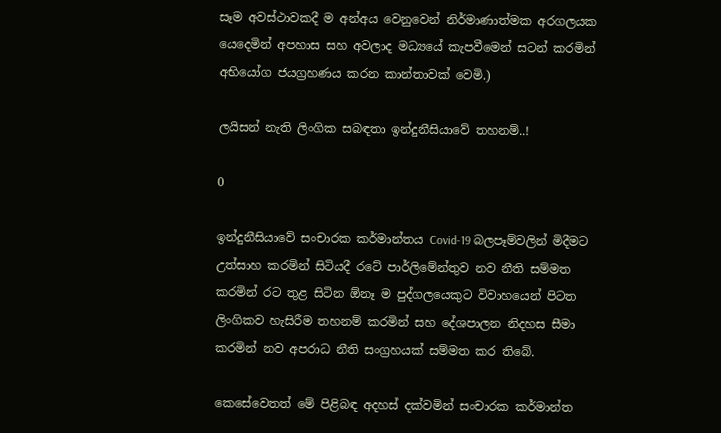සෑම අවස්ථාවකදී ම අන්අය වෙනුවෙන් නිර්මාණාත්මක අරගලයක යෙදෙමින් අපහාස සහ අවලාද මධ්‍යයේ කැපවීමෙන් සටන් කරමින් අභියෝග ජයග්‍රහණය කරන කාන්තාවක් වෙමි.)

ලයිසන් නැති ලිංගික සබඳතා ඉන්දුනීසියාවේ තහනම්..!

0

ඉන්දුනීසියාවේ සංචාරක කර්මාන්තය Covid-19 බලපෑම්වලින් මිදීමට උත්සාහ කරමින් සිටියදී රටේ පාර්ලිමේන්තුව නව නීති සම්මත කරමින් රට තුළ සිටින ඕනෑ ම පුද්ගලයෙකුට විවාහයෙන් පිටත ලිංගිකව හැසිරීම තහනම් කරමින් සහ දේශපාලන නිදහස සීමා කරමින් නව අපරාධ නීති සංග්‍රහයක් සම්මත කර තිබේ.

කෙසේවෙතත් මේ පිළිබඳ අදහස් දක්වමින් සංචාරක කර්මාන්ත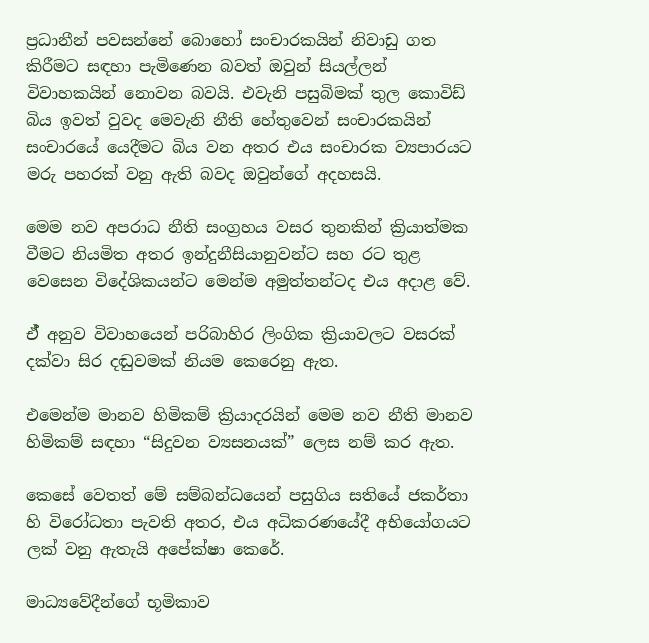ප්‍රධානීන් පවසන්නේ බොහෝ සංචාරකයින් නිවාඩු ගත කිරීමට සඳහා පැමිණෙන බවත් ඔවුන් සියල්ලන් විවාහකයින් නොවන බවයි. එවැනි පසුබිමක් තුල කොවිඩ් බිය ඉවත් වුවද මෙවැනි නීති හේතුවෙන් සංචාරකයින් සංචාරයේ යෙදීමට බිය වන අතර එය සංචාරක ව්‍යපාරයට මරු පහරක් වනු ඇති බවද ඔවුන්ගේ අදහසයි.

මෙම නව අපරාධ නීති සංග්‍රහය වසර තුනකින් ක්‍රියාත්මක වීමට නියමිත අතර ඉන්දුනීසියානුවන්ට සහ රට තුළ වෙසෙන විදේශිකයන්ට මෙන්ම අමුත්තන්ටද එය අදාළ වේ.

ඒ් අනුව විවාහයෙන් පරිබාහිර ලිංගික ක්‍රියාවලට වසරක් දක්වා සිර දඬුවමක් නියම කෙරෙනු ඇත.

එමෙන්ම මානව හිමිකම් ක්‍රියාදරයින් මෙම නව නීති මානව හිමිකම් සඳහා “සිදුවන ව්‍යසනයක්” ලෙස නම් කර ඇත.

කෙසේ වෙතත් මේ සම්බන්ධයෙන් පසුගිය සතියේ ජකර්තා හි විරෝධතා පැවති අතර, එය අධිකරණයේදී අභියෝගයට ලක් වනු ඇතැයි අපේක්ෂා කෙරේ.

මාධ්‍යවේදීන්ගේ භූමිකාව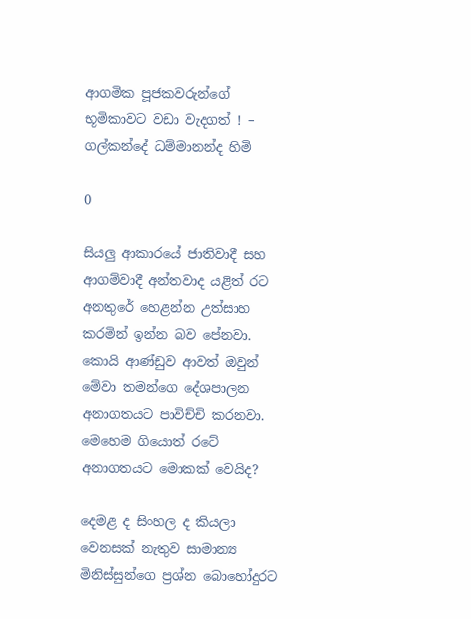ආගමික පූජකවරුන්ගේ භූමිකාවට වඩා වැදගත් ! – ගල්කන්දේ ධම්මානන්ද හිමි

0

සියලු ආකාරයේ ජාතිවාදී සහ ආගම්වාදී අන්තවාද යළිත් රට අනතුරේ හෙළන්න උත්සාහ කරමින් ඉන්න බව පේනවා. කොයි ආණ්ඩුව ආවත් ඔවුන් මේවා තමන්ගෙ දේශපාලන අනාගතයට පාවිච්චි කරනවා. මෙහෙම ගියොත් රටේ අනාගතයට මොකක් වෙයිද?

දෙමළ ද සිංහල ද කියලා වෙනසක් නැතුව සාමාන්‍ය මිනිස්සුන්ගෙ ප්‍රශ්න බොහෝදුරට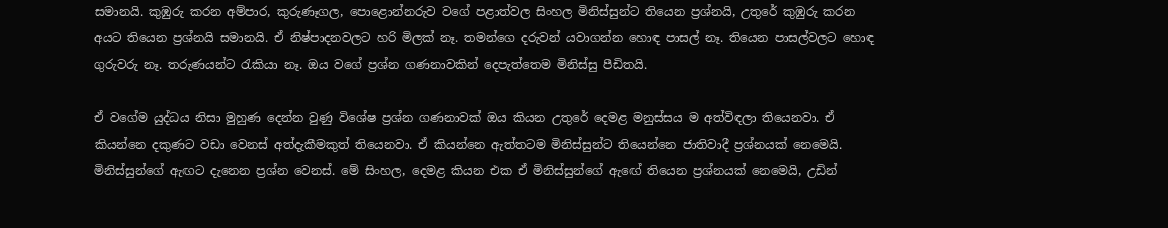සමානයි. කුඹුරු කරන අම්පාර, කුරුණෑගල, පොළොන්නරුව වගේ පළාත්වල සිංහල මිනිස්සුන්ට තියෙන ප්‍රශ්නයි, උතුරේ කුඹුරු කරන අයට තියෙන ප්‍රශ්නයි සමානයි. ඒ නිෂ්පාදනවලට හරි මිලක් නෑ. තමන්ගෙ දරුවන් යවාගන්න හොඳ පාසල් නෑ. තියෙන පාසල්වලට හොඳ ගුරුවරු නෑ. තරුණයන්ට රැකියා නෑ. ඔය වගේ ප්‍රශ්න ගණනාවකින් දෙපැත්තෙම මිනිස්සු පීඩිතයි.

ඒ වගේම යුද්ධය නිසා මුහුණ දෙන්න වුණු විශේෂ ප්‍රශ්න ගණනාවක් ඔය කියන උතුරේ දෙමළ මනුස්සය ම අත්විඳලා තියෙනවා. ඒ කියන්නෙ දකුණට වඩා වෙනස් අත්දැකීමකුත් තියෙනවා. ඒ කියන්නෙ ඇත්තටම මිනිස්සුන්ට තියෙන්නෙ ජාතිවාදී ප්‍රශ්නයක් නෙමෙයි. මිනිස්සුන්ගේ ඇඟට දැනෙන ප්‍රශ්න වෙනස්. මේ සිංහල, දෙමළ කියන එක ඒ මිනිස්සුන්ගේ ඇඟේ තියෙන ප්‍රශ්නයක් නෙමෙයි, උඩින්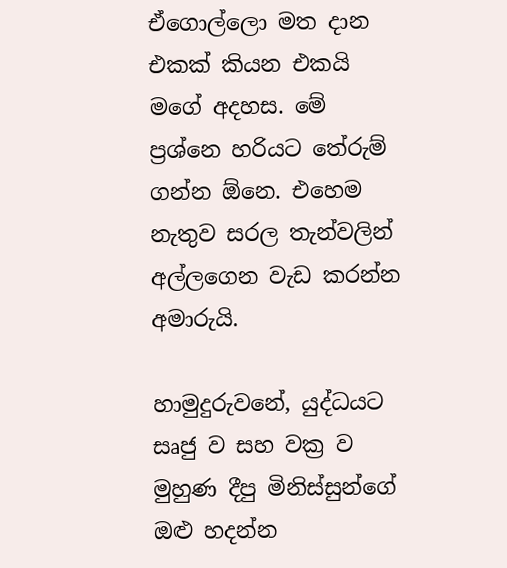ඒගොල්ලො මත දාන එකක් කියන එකයි මගේ අදහස. මේ ප්‍රශ්නෙ හරියට තේරුම් ගන්න ඕනෙ. එහෙම නැතුව සරල තැන්වලින් අල්ලගෙන වැඩ කරන්න අමාරුයි.

හාමුදුරුවනේ, යුද්ධයට සෘජු ව සහ වක්‍ර ව මුහුණ දීපු මිනිස්සුන්ගේ ඔළු හදන්න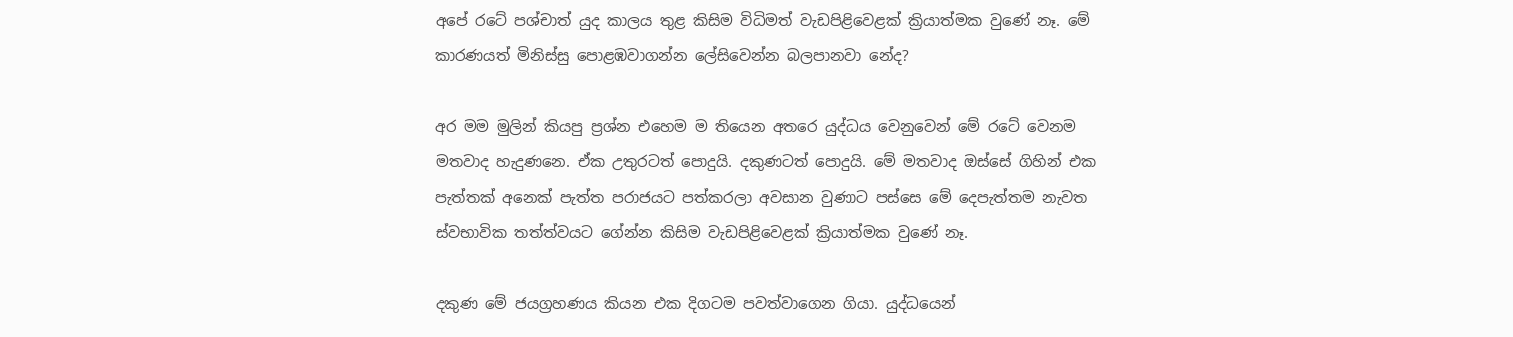අපේ රටේ පශ්චාත් යුද කාලය තුළ කිසිම විධිමත් වැඩපිළිවෙළක් ක්‍රියාත්මක වුණේ නෑ. මේ කාරණයත් මිනිස්සු පොළඹවාගන්න ලේසිවෙන්න බලපානවා නේද?

අර මම මුලින් කියපු ප්‍රශ්න එහෙම ම තියෙන අතරෙ යුද්ධය වෙනුවෙන් මේ රටේ වෙනම මතවාද හැදුණනෙ. ඒක උතුරටත් පොදුයි. දකුණටත් පොදුයි. මේ මතවාද ඔස්සේ ගිහින් එක පැත්තක් අනෙක් පැත්ත පරාජයට පත්කරලා අවසාන වුණාට පස්සෙ මේ දෙපැත්තම නැවත ස්වභාවික තත්ත්වයට ගේන්න කිසිම වැඩපිළිවෙළක් ක්‍රියාත්මක වුණේ නෑ.

දකුණ මේ ජයග්‍රහණය කියන එක දිගටම පවත්වාගෙන ගියා. යුද්ධයෙන්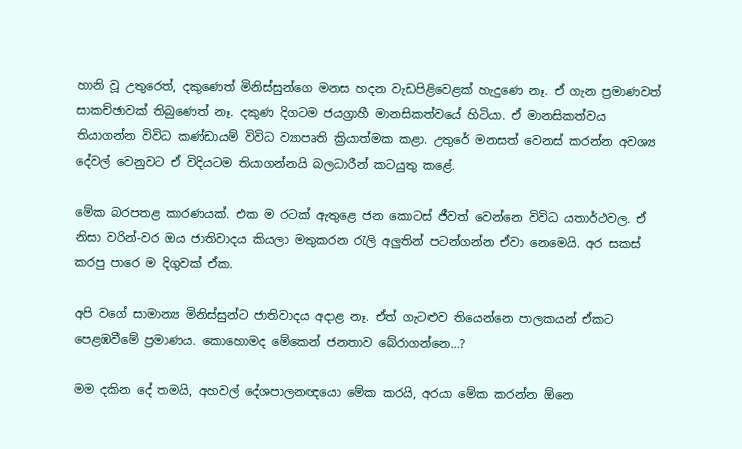හානි වූ උතුරෙත්, දකුණෙත් මිනිස්සුන්ගෙ මනස හදන වැඩපිළිවෙළක් හැදුණෙ නෑ. ඒ ගැන ප්‍රමාණවත් සාකච්ඡාවක් තිබුණෙත් නෑ. දකුණ දිගටම ජයග්‍රාහී මානසිකත්වයේ හිටියා. ඒ මානසිකත්වය තියාගන්න විවිධ කණ්ඩායම් විවිධ ව්‍යාපෘති ක්‍රියාත්මක කළා. උතුරේ මනසත් වෙනස් කරන්න අවශ්‍ය දේවල් වෙනුවට ඒ විදියටම තියාගන්නයි බලධාරීන් කටයුතු කළේ.

මේක බරපතළ කාරණයක්. එක ම රටක් ඇතුළෙ ජන කොටස් ජීවත් වෙන්නෙ විවිධ යතාර්ථවල. ඒ නිසා වරින්-වර ඔය ජාතිවාදය කියලා මතුකරන රැලි අලුතින් පටන්ගන්න ඒවා නෙමෙයි. අර සකස් කරපු පාරෙ ම දිගුවක් ඒක.

අපි වගේ සාමාන්‍ය මිනිස්සුන්ට ජාතිවාදය අදාළ නෑ. ඒත් ගැටළුව තියෙන්නෙ පාලකයන් ඒකට පෙළඹවීමේ ප්‍රමාණය. කොහොමද මේකෙන් ජනතාව බේරාගන්නෙ…?

මම දකින දේ තමයි, අහවල් දේශපාලනඥයො මේක කරයි, අරයා මේක කරන්න ඕනෙ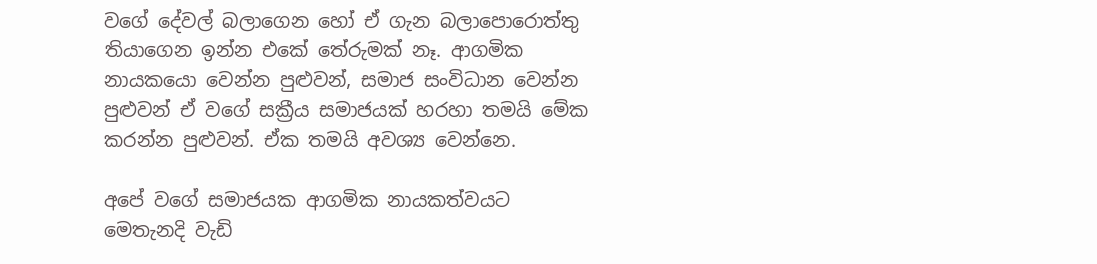වගේ දේවල් බලාගෙන හෝ ඒ ගැන බලාපොරොත්තු තියාගෙන ඉන්න එකේ තේරුමක් නෑ. ආගමික නායකයො වෙන්න පුළුවන්, සමාජ සංවිධාන වෙන්න පුළුවන් ඒ වගේ සක්‍රීය සමාජයක් හරහා තමයි මේක කරන්න පුළුවන්. ඒක තමයි අවශ්‍ය වෙන්නෙ.

අපේ වගේ සමාජයක ආගමික නායකත්වයට මෙතැනදි වැඩි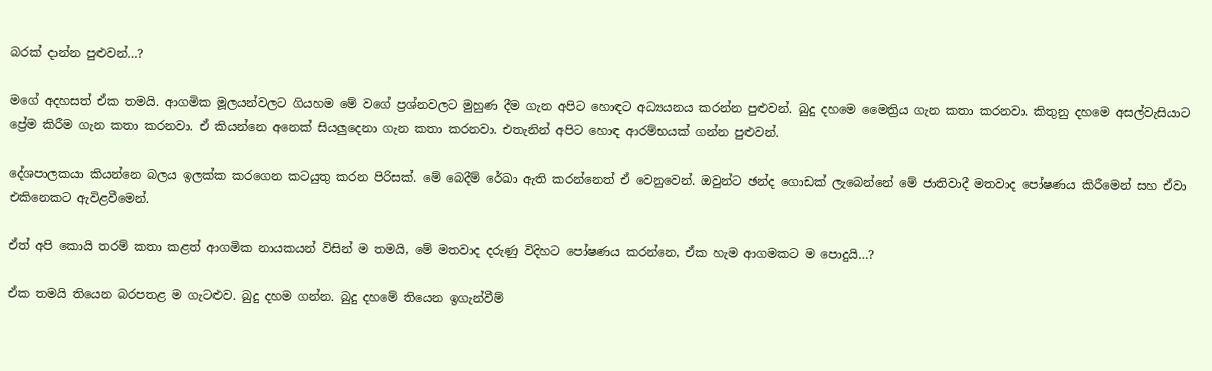බරක් දාන්න පුළුවන්…?

මගේ අදහසත් ඒක තමයි. ආගමික මූලයන්වලට ගියහම මේ වගේ ප්‍රශ්නවලට මුහුණ දීම ගැන අපිට හොඳට අධ්‍යයනය කරන්න පුළුවන්. බුදු දහමෙ මෛත්‍රිය ගැන කතා කරනවා. කිතුනු දහමෙ අසල්වැසියාට ප්‍රේම කිරීම ගැන කතා කරනවා. ඒ කියන්නෙ අනෙක් සියලුදෙනා ගැන කතා කරනවා. එතැනින් අපිට හොඳ ආරම්භයක් ගන්න පුළුවන්.

දේශපාලකයා කියන්නෙ බලය ඉලක්ක කරගෙන කටයුතු කරන පිරිසක්. මේ බෙදීම් රේඛා ඇති කරන්නෙත් ඒ වෙනුවෙන්. ඔවුන්ට ඡන්ද ගොඩක් ලැබෙන්නේ මේ ජාතිවාදී මතවාද පෝෂණය කිරීමෙන් සහ ඒවා එකිනෙකට ඇවිළවීමෙන්.

ඒත් අපි කොයි තරම් කතා කළත් ආගමික නායකයන් විසින් ම තමයි, මේ මතවාද දරුණු විදිහට පෝෂණය කරන්නෙ, ඒක හැම ආගමකට ම පොදුයි…?

ඒක තමයි තියෙන බරපතළ ම ගැටළුව. බුදු දහම ගන්න. බුදු දහමේ තියෙන ඉගැන්වීම්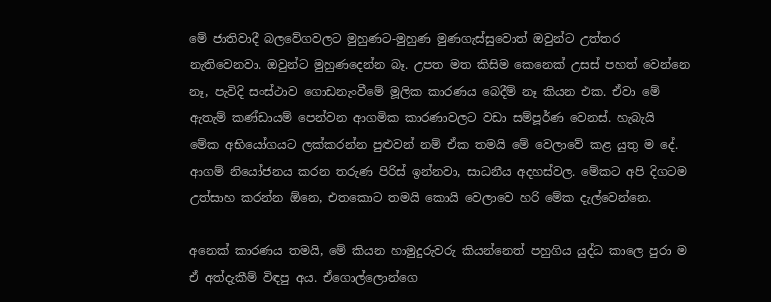මේ ජාතිවාදී බලවේගවලට මුහුණට-මුහුණ මුණගැස්සුවොත් ඔවුන්ට උත්තර නැතිවෙනවා. ඔවුන්ට මුහුණදෙන්න බෑ. උපත මත කිසිම කෙනෙක් උසස් පහත් වෙන්නෙ නෑ, පැවිදි සංස්ථාව ගොඩනැංවීමේ මූලික කාරණය බෙදීම් නෑ කියන එක. ඒවා මේ ඇතැම් කණ්ඩායම් පෙන්වන ආගමික කාරණාවලට වඩා සම්පූර්ණ වෙනස්. හැබැයි මේක අභියෝගයට ලක්කරන්න පුළුවන් නම් ඒක තමයි මේ වෙලාවේ කළ යුතු ම දේ. ආගම් නියෝජනය කරන තරුණ පිරිස් ඉන්නවා, සාධනීය අදහස්වල. මේකට අපි දිගටම උත්සාහ කරන්න ඕනෙ, එතකොට තමයි කොයි වෙලාවෙ හරි මේක දැල්වෙන්නෙ.

අනෙක් කාරණය තමයි, මේ කියන හාමුදුරුවරු කියන්නෙත් පහුගිය යුද්ධ කාලෙ පුරා ම ඒ අත්දැකීම් විඳපු අය. ඒගොල්ලොන්ගෙ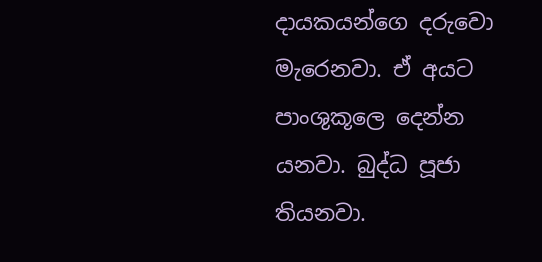දායකයන්ගෙ දරුවො මැරෙනවා. ඒ අයට පාංශුකූලෙ දෙන්න යනවා. බුද්ධ පූජා තියනවා.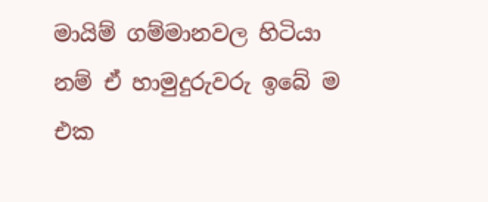මායිම් ගම්මානවල හිටියා නම් ඒ හාමුදුරුවරු ඉබේ ම එක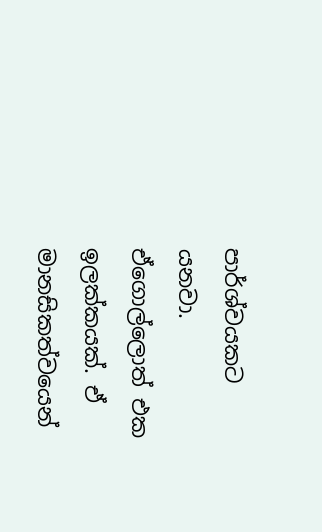පාර්ශ්වයකට යනවා. ඒගොල්ලොත් එක ඉලක්කයක්. ඒ මානසිකත්වයෙන්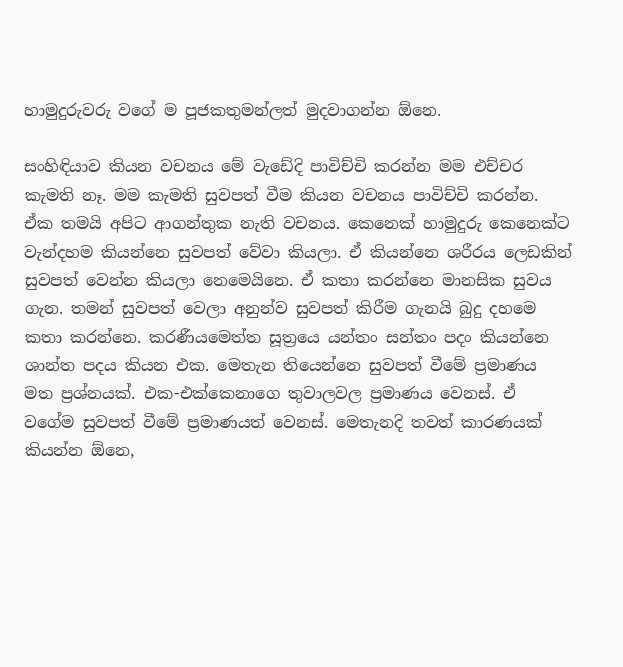හාමුදුරුවරු වගේ ම පූජකතුමන්ලත් මුදවාගන්න ඕනෙ.

සංහිඳියාව කියන වචනය මේ වැඩේදි පාවිච්චි කරන්න මම එච්චර කැමති නෑ. මම කැමති සුවපත් වීම කියන වචනය පාවිච්චි කරන්න. ඒක තමයි අපිට ආගන්තුක නැති වචනය. කෙනෙක් හාමුදුරු කෙනෙක්ට වැන්දහම කියන්නෙ සුවපත් වේවා කියලා. ඒ කියන්නෙ ශරීරය ලෙඩකින් සුවපත් වෙන්න කියලා නෙමෙයිනෙ. ඒ කතා කරන්නෙ මානසික සුවය ගැන. තමන් සුවපත් වෙලා අනුන්ව සුවපත් කිරීම ගැනයි බුදු දහමෙ කතා කරන්නෙ. කරණීයමෙත්ත සූත්‍රයෙ යන්තං සන්තං පදං කියන්නෙ ශාන්ත පදය කියන එක. මෙතැන තියෙන්නෙ සුවපත් වීමේ ප්‍රමාණය මත ප්‍රශ්නයක්. එක-එක්කෙනාගෙ තුවාලවල ප්‍රමාණය වෙනස්. ඒ වගේම සුවපත් වීමේ ප්‍රමාණයත් වෙනස්. මෙතැනදි තවත් කාරණයක් කියන්න ඕනෙ,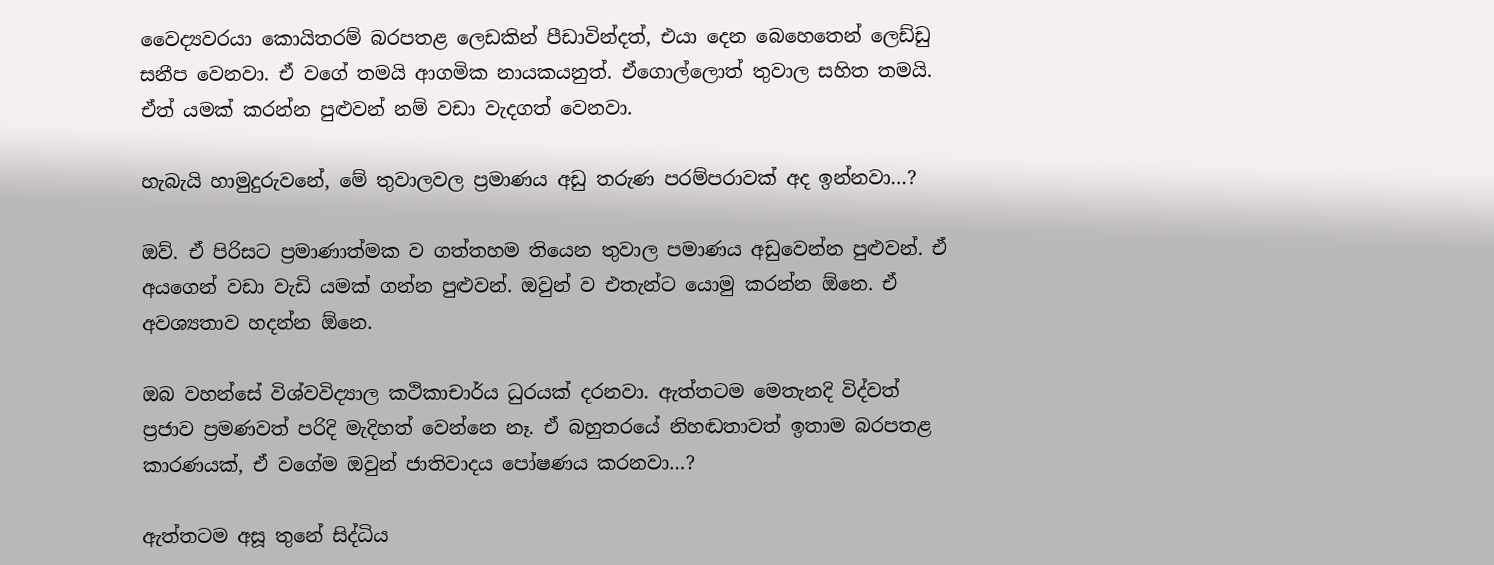වෛද්‍යවරයා කොයිතරම් බරපතළ ලෙඩකින් පීඩාවින්දත්, එයා දෙන බෙහෙතෙන් ලෙඩ්ඩු සනීප වෙනවා. ඒ වගේ තමයි ආගමික නායකයනුත්. ඒගොල්ලොත් තුවාල සහිත තමයි. ඒත් යමක් කරන්න පුළුවන් නම් වඩා වැදගත් වෙනවා.

හැබැයි හාමුදුරුවනේ, මේ තුවාලවල ප්‍රමාණය අඩු තරුණ පරම්පරාවක් අද ඉන්නවා…?

ඔව්. ඒ පිරිසට ප්‍රමාණාත්මක ව ගත්තහම තියෙන තුවාල පමාණය අඩුවෙන්න පුළුවන්. ඒ අයගෙන් වඩා වැඩි යමක් ගන්න පුළුවන්. ඔවුන් ව එතැන්ට යොමු කරන්න ඕනෙ. ඒ අවශ්‍යතාව හදන්න ඕනෙ.

ඔබ වහන්සේ විශ්වවිද්‍යාල කථිකාචාර්ය ධුරයක් දරනවා. ඇත්තටම මෙතැනදි විද්වත් ප්‍රජාව ප්‍රමණවත් පරිදි මැදිහත් වෙන්නෙ නෑ. ඒ බහුතරයේ නිහඬතාවත් ඉතාම බරපතළ කාරණයක්, ඒ වගේම ඔවුන් ජාතිවාදය පෝෂණය කරනවා…?

ඇත්තටම අසූ තුනේ සිද්ධිය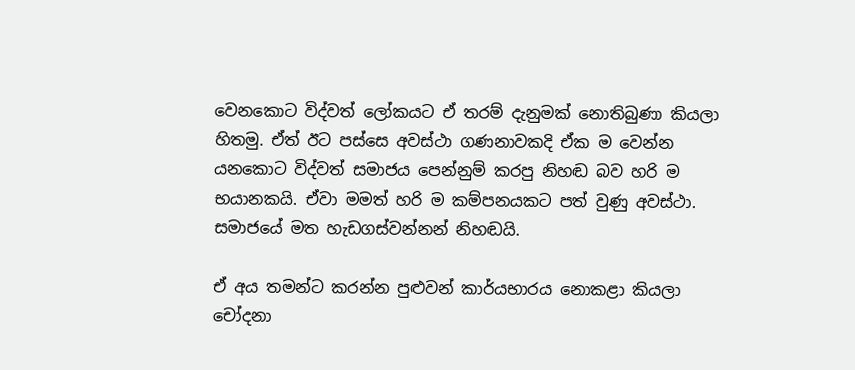වෙනකොට විද්වත් ලෝකයට ඒ තරම් දැනුමක් නොතිබුණා කියලා හිතමු. ඒත් ඊට පස්සෙ අවස්ථා ගණනාවකදි ඒක ම වෙන්න යනකොට විද්වත් සමාජය පෙන්නුම් කරපු නිහඬ බව හරි ම භයානකයි. ඒවා මමත් හරි ම කම්පනයකට පත් වුණු අවස්ථා. සමාජයේ මත හැඩගස්වන්නන් නිහඬයි.

ඒ අය තමන්ට කරන්න පුළුවන් කාර්යභාරය නොකළා කියලා චෝදනා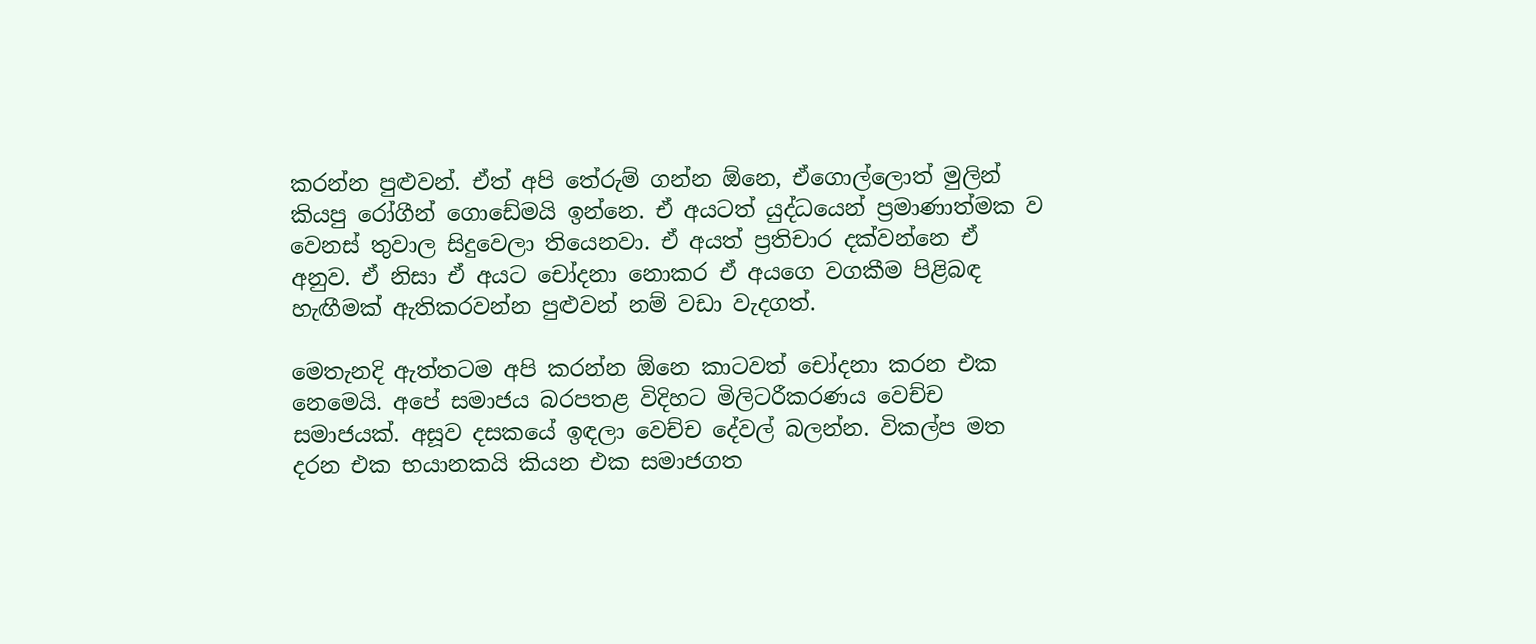කරන්න පුළුවන්. ඒත් අපි තේරුම් ගන්න ඕනෙ, ඒගොල්ලොත් මුලින් කියපු රෝගීන් ගොඩේමයි ඉන්නෙ. ඒ අයටත් යුද්ධයෙන් ප්‍රමාණාත්මක ව වෙනස් තුවාල සිදුවෙලා තියෙනවා. ඒ අයත් ප්‍රතිචාර දක්වන්නෙ ඒ අනුව. ඒ නිසා ඒ අයට චෝදනා නොකර ඒ අයගෙ වගකීම පිළිබඳ හැඟීමක් ඇතිකරවන්න පුළුවන් නම් වඩා වැදගත්.

මෙතැනදි ඇත්තටම අපි කරන්න ඕනෙ කාටවත් චෝදනා කරන එක නෙමෙයි. අපේ සමාජය බරපතළ විදිහට මිලිටරීකරණය වෙච්ච සමාජයක්. අසූව දසකයේ ඉඳලා වෙච්ච දේවල් බලන්න. විකල්ප මත දරන එක භයානකයි කියන එක සමාජගත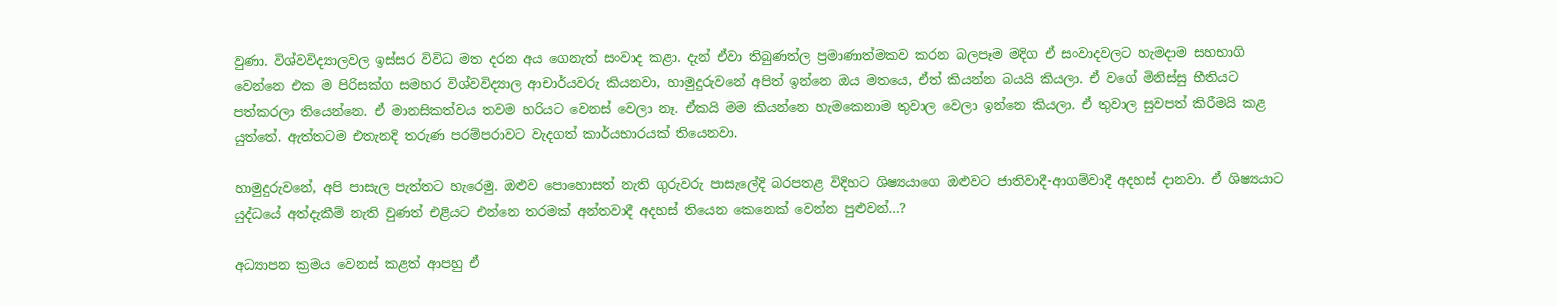වුණා. විශ්වවිද්‍යාලවල ඉස්සර විවිධ මත දරන අය ගෙනැත් සංවාද කළා. දැන් ඒවා තිබුණත්ල ප්‍රමාණාත්මකව කරන බලපෑම මදිග ඒ සංවාදවලට හැමදාම සහභාගි වෙන්නෙ එක ම පිරිසක්ග සමහර විශ්වවිද්‍යාල ආචාර්යවරු කියනවා, හාමුදුරුවනේ අපිත් ඉන්නෙ ඔය මතයෙ, ඒත් කියන්න බයයි කියලා. ඒ වගේ මිනිස්සු භීතියට පත්කරලා තියෙන්නෙ. ඒ මානසිකත්වය තවම හරියට වෙනස් වෙලා නෑ. ඒකයි මම කියන්නෙ හැමකෙනාම තුවාල වෙලා ඉන්නෙ කියලා. ඒ තුවාල සුවපත් කිරීමයි කළ යුත්තේ. ඇත්තටම එතැනදි තරුණ පරම්පරාවට වැදගත් කාර්යභාරයක් තියෙනවා.

හාමුදුරුවනේ, අපි පාසැල පැත්තට හැරෙමු. ඔළුව පොහොසත් නැති ගුරුවරු පාසැලේදි බරපතළ විදිහට ශිෂ්‍යයාගෙ ඔළුවට ජාතිවාදී-ආගම්වාදී අදහස් දානවා. ඒ ශිෂ්‍යයාට යුද්ධයේ අත්දැකීම් නැති වුණත් එළියට එන්නෙ තරමක් අන්තවාදී අදහස් තියෙන කෙනෙක් වෙන්න පුළුවන්…?

අධ්‍යාපන ක්‍රමය වෙනස් කළත් ආපහු ඒ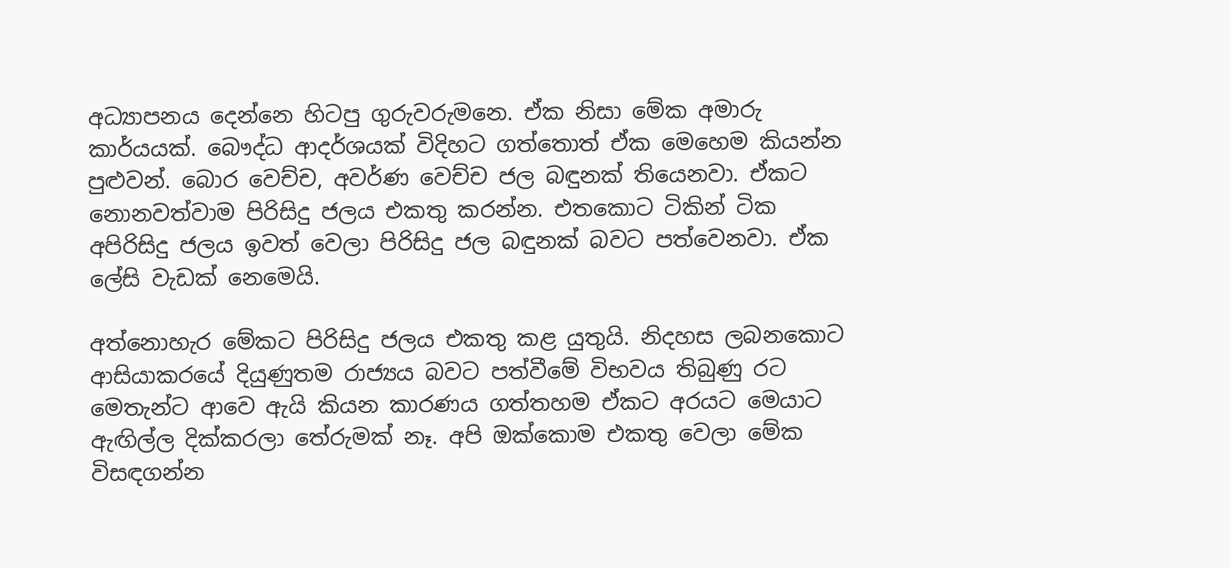අධ්‍යාපනය දෙන්නෙ හිටපු ගුරුවරුමනෙ. ඒක නිසා මේක අමාරු කාර්යයක්. බෞද්ධ ආදර්ශයක් විදිහට ගත්තොත් ඒක මෙහෙම කියන්න පුළුවන්. බොර වෙච්ච, අවර්ණ වෙච්ච ජල බඳුනක් තියෙනවා. ඒකට නොනවත්වාම පිරිසිදු ජලය එකතු කරන්න. එතකොට ටිකින් ටික අපිරිසිදු ජලය ඉවත් වෙලා පිරිසිදු ජල බඳුනක් බවට පත්වෙනවා. ඒක ලේසි වැඩක් නෙමෙයි.

අත්නොහැර මේකට පිරිසිදු ජලය එකතු කළ යුතුයි. නිදහස ලබනකොට ආසියාකරයේ දියුණුතම රාජ්‍යය බවට පත්වීමේ විභවය තිබුණු රට මෙතැන්ට ආවෙ ඇයි කියන කාරණය ගත්තහම ඒකට අරයට මෙයාට ඇඟිල්ල දික්කරලා තේරුමක් නෑ. අපි ඔක්කොම එකතු වෙලා මේක විසඳගන්න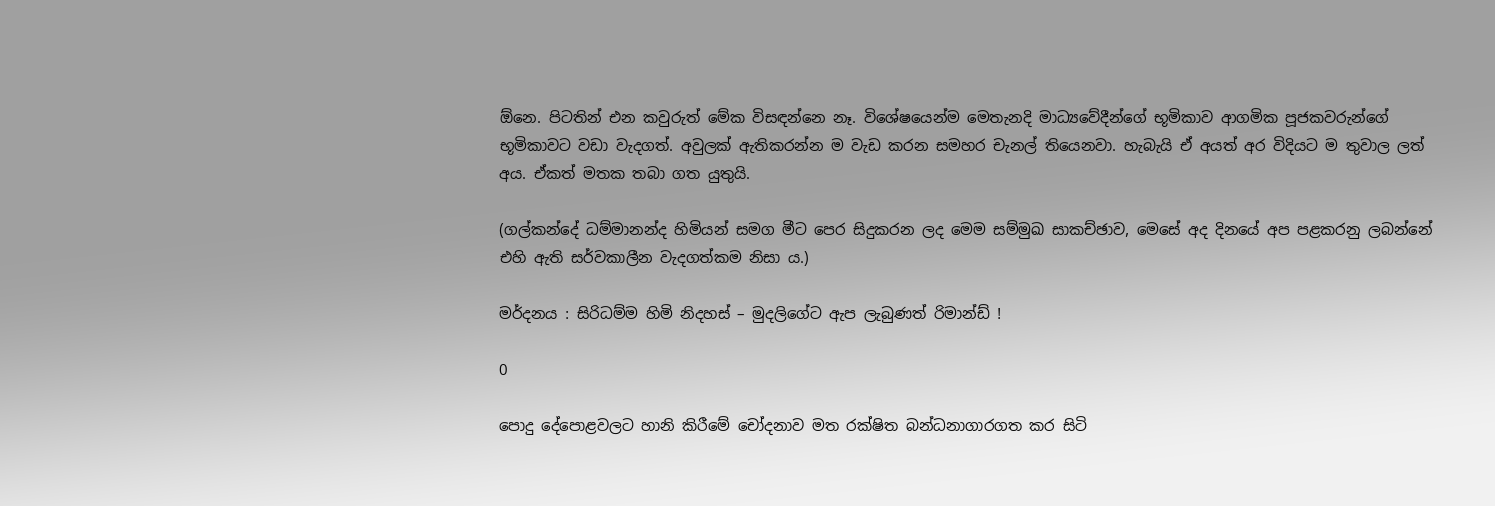ඕනෙ. පිටතින් එන කවුරුත් මේක විසඳන්නෙ නෑ. විශේෂයෙන්ම මෙතැනදි මාධ්‍යවේදීන්ගේ භූමිකාව ආගමික පූජකවරුන්ගේ භූමිකාවට වඩා වැදගත්. අවුලක් ඇතිකරන්න ම වැඩ කරන සමහර චැනල් තියෙනවා. හැබැයි ඒ අයත් අර විදියට ම තුවාල ලත් අය. ඒකත් මතක තබා ගත යුතුයි.

(ගල්කන්දේ ධම්මානන්ද හිමියන් සමග මීට පෙර සිදුකරන ලද මෙම සම්මුඛ සාකච්ඡාව, මෙසේ අද දිනයේ අප පළකරනු ලබන්නේ එහි ඇති සර්වකාලීන වැදගත්කම නිසා ය.)

මර්දනය : සිරිධම්ම හිමි නිදහස් – මුදලිගේට ඇප ලැබුණත් රිමාන්ඩ් !

0

පොදු දේපොළවලට හානි කිරීමේ චෝදනාව මත රක්ෂිත බන්ධනාගාරගත කර සිටි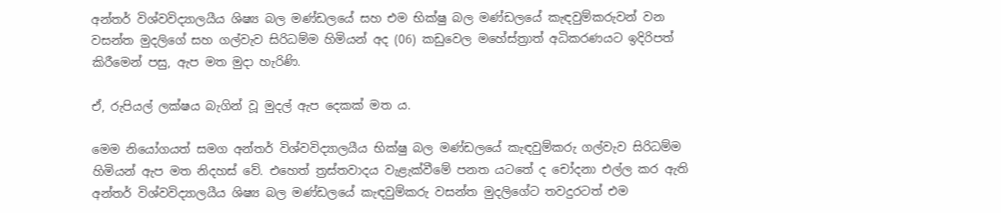අන්තර් විශ්වවිද්‍යාලයීය ශිෂ්‍ය බල මණ්ඩලයේ සහ එම භික්ෂු බල මණ්ඩලයේ කැඳවුම්කරුවන් වන වසන්ත මුදලිගේ සහ ගල්වැව සිරිධම්ම හිමියන් අද (06) කඩුවෙල මහේස්ත්‍රාත් අධිකරණයට ඉදිරිපත් කිරීමෙන් පසු, ඇප මත මුදා හැරිණි.

ඒ, රුපියල් ලක්ෂය බැගින් වූ මුදල් ඇප දෙකක් මත ය.

මෙම නියෝගයත් සමග අන්තර් විශ්වවිද්‍යාලයීය භික්ෂු බල මණ්ඩලයේ කැඳවුම්කරු ගල්වැව සිරිධම්ම හිමියන් ඇප මත නිදහස් වේ. එහෙත් ත්‍රස්තවාදය වැළැක්වීමේ පනත යටතේ ද චෝදනා එල්ල කර ඇති අන්තර් විශ්වවිද්‍යාලයීය ශිෂ්‍ය බල මණ්ඩලයේ කැඳවුම්කරු වසන්ත මුදලිගේට තවදුරටත් එම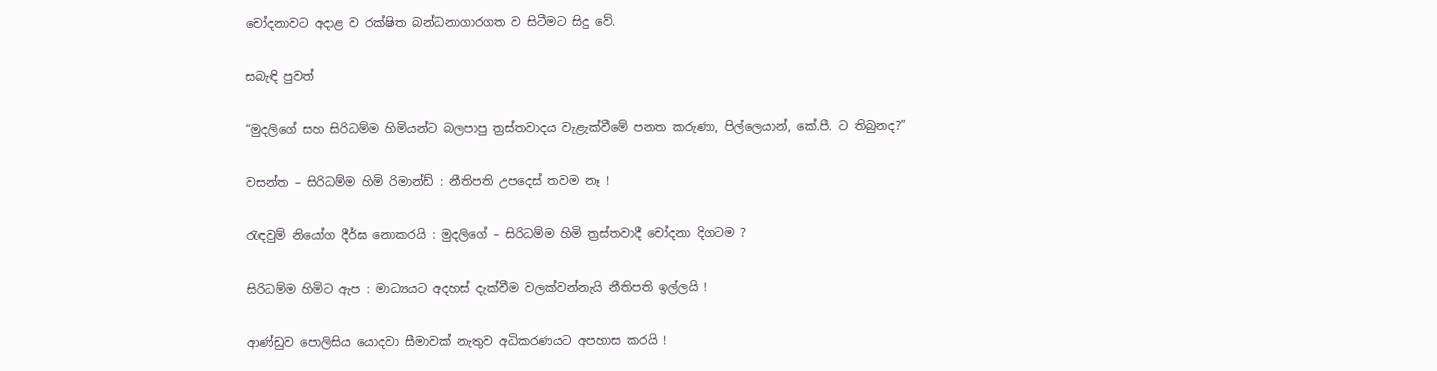චෝදනාවට අදාළ ව රක්ෂිත බන්ධනාගාරගත ව සිටීමට සිදු වේ.

සබැඳි පුවත්

“මුදලිගේ සහ සිරිධම්ම හිමියන්ට බලපාපු ත්‍රස්තවාදය වැළැක්වීමේ පනත කරුණා, පිල්ලෙයාන්, කේ.පී. ට තිබුනද?”

වසන්ත – සිරිධම්ම හිමි රිමාන්ඩ් : නීතිපති උපදෙස් තවම නෑ !

රැඳවුම් නියෝග දීර්ඝ නොකරයි : මුදලිගේ – සිරිධම්ම හිමි ත්‍රස්තවාදී චෝදනා දිගටම ?

සිරිධම්ම හිමිට ඇප : මාධ්‍යයට අදහස් දැක්වීම වලක්වන්නැයි නීතිපති ඉල්ලයි !

ආණ්ඩුව පොලිසිය යොදවා සීමාවක් නැතුව අධිකරණයට අපහාස කරයි !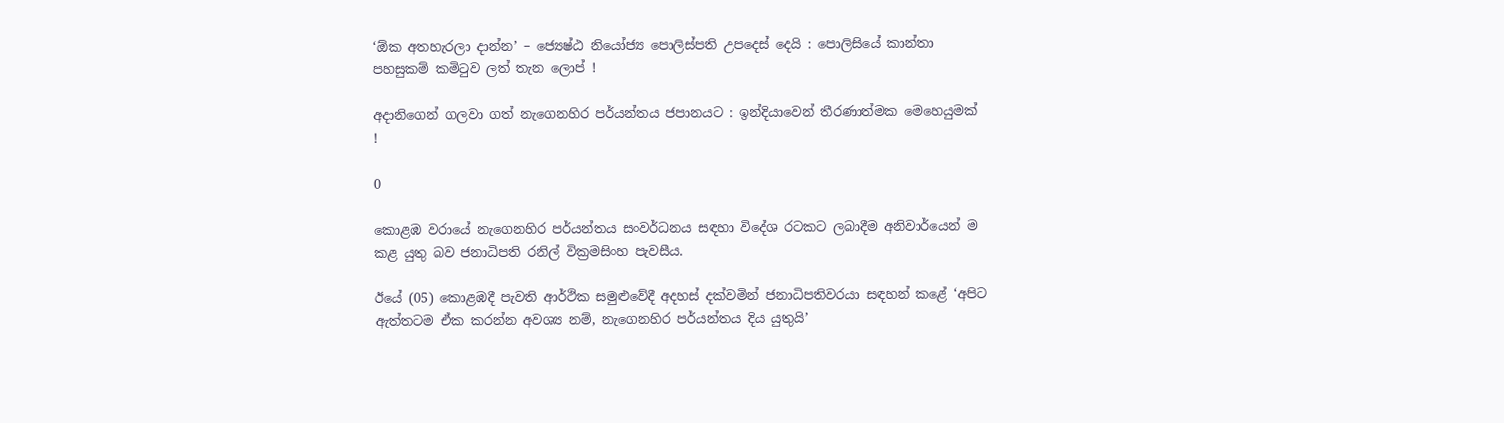‘ඕක අතහැරලා දාන්න’ – ජ්‍යෙෂ්ඨ නියෝජ්‍ය පොලිස්පති උපදෙස් දෙයි : පොලිසියේ කාන්තා පහසුකම් කමිටුව ලත් තැන ලොප් !

අදානිගෙන් ගලවා ගත් නැගෙනහිර පර්යන්තය ජපානයට : ඉන්දියාවෙන් තීරණාත්මක මෙහෙයුමක් !

0

කොළඹ වරායේ නැගෙනහිර පර්යන්තය සංවර්ධනය සඳහා විදේශ රටකට ලබාදීම අනිවාර්යෙන් ම කළ යුතු බව ජනාධිපති රනිල් වික්‍රමසිංහ පැවසීය.

ඊයේ (05) කොළඹදී පැවති ආර්ථික සමුළුවේදී අදහස් දක්වමින් ජනාධිපතිවරයා සඳහන් කළේ ‘අපිට ඇත්තටම ඒක කරන්න අවශ්‍ය නම්, නැගෙනහිර පර්යන්තය දිය යුතුයි’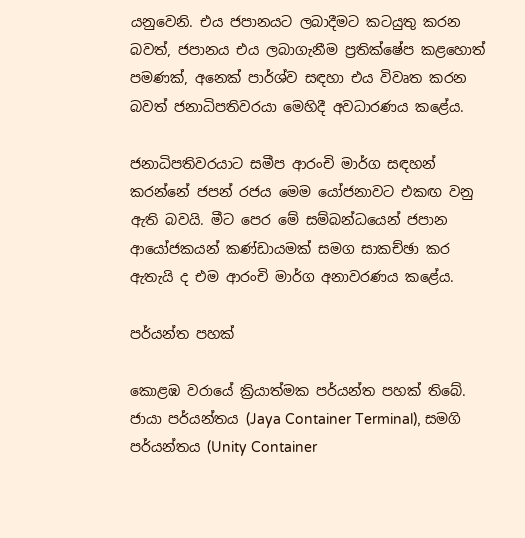යනුවෙනි. එය ජපානයට ලබාදීමට කටයුතු කරන බවත්, ජපානය එය ලබාගැනීම ප්‍රතික්ෂේප කළහොත් පමණක්, අනෙක් පාර්ශ්ව සඳහා එය විවෘත කරන බවත් ජනාධිපතිවරයා මෙහිදී අවධාරණය කළේය.

ජනාධිපතිවරයාට සමීප ආරංචි මාර්ග සඳහන් කරන්නේ ජපන් රජය මෙම යෝජනාවට එකඟ වනු ඇති බවයි. මීට පෙර මේ සම්බන්ධයෙන් ජපාන ආයෝජකයන් කණ්ඩායමක් සමග සාකච්ඡා කර ඇතැයි ද එම ආරංචි මාර්ග අනාවරණය කළේය.

පර්යන්ත පහක්

කොළඹ වරායේ ක්‍රියාත්මක පර්යන්ත පහක් තිබේ. ජායා පර්යන්තය (Jaya Container Terminal), සමගි පර්යන්තය (Unity Container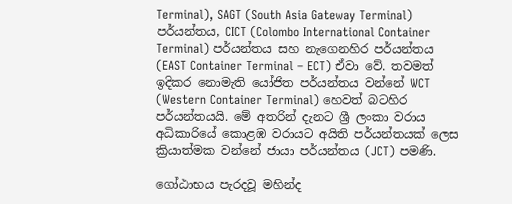Terminal), SAGT (South Asia Gateway Terminal) පර්යන්තය, CICT (Colombo International Container Terminal) පර්යන්තය සහ නැගෙනහිර පර්යන්තය (EAST Container Terminal – ECT) ඒවා වේ. තවමත් ඉදිකර නොමැති යෝජිත පර්යන්තය වන්නේ WCT (Western Container Terminal) හෙවත් බටහිර පර්යන්තයයි. මේ අතරින් දැනට ශ්‍රී ලංකා වරාය අධිකාරියේ කොළඹ වරායට අයිති පර්යන්තයක් ලෙස ක්‍රියාත්මක වන්නේ ජායා පර්යන්තය (JCT) පමණි.

ගෝඨාභය පැරදවූ මහින්ද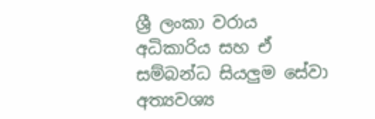ශ්‍රී ලංකා වරාය අධිකාරිය සහ ඒ සම්බන්ධ සියලුම සේවා අත්‍යවශ්‍ය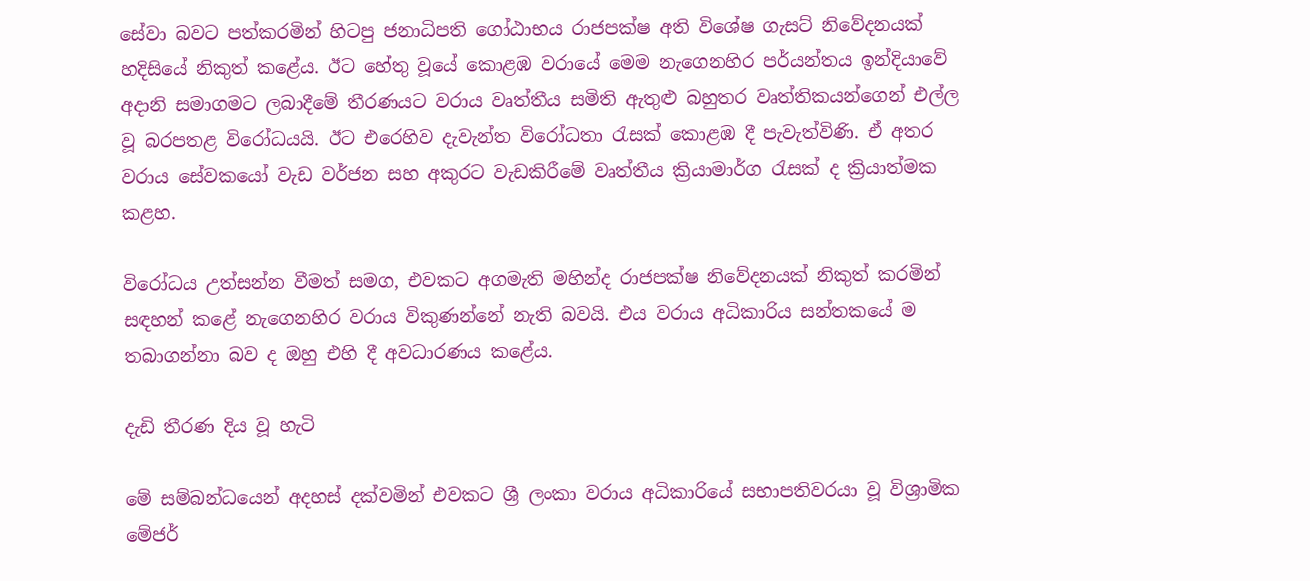සේවා බවට පත්කරමින් හිටපු ජනාධිපති ගෝඨාභය රාජපක්ෂ අති විශේෂ ගැසට් නිවේදනයක් හදිසියේ නිකුත් කළේය. ඊට හේතු වූයේ කොළඹ වරායේ මෙම නැගෙනහිර පර්යන්තය ඉන්දියාවේ අදානි සමාගමට ලබාදීමේ තීරණයට වරාය වෘත්තීය සමිති ඇතුළු බහුතර වෘත්තිකයන්ගෙන් එල්ල වූ බරපතළ විරෝධයයි. ඊට එරෙහිව දැවැන්ත විරෝධතා රැසක් කොළඹ දී පැවැත්විණි. ඒ අතර වරාය සේවකයෝ වැඩ වර්ජන සහ අකුරට වැඩකිරීමේ වෘත්තීය ක්‍රියාමාර්ග රැසක් ද ක්‍රියාත්මක කළහ.

විරෝධය උත්සන්න වීමත් සමග, එවකට අගමැති මහින්ද රාජපක්ෂ නිවේදනයක් නිකුත් කරමින් සඳහන් කළේ නැගෙනහිර වරාය විකුණන්නේ නැති බවයි. එය වරාය අධිකාරිය සන්තකයේ ම තබාගන්නා බව ද ඔහු එහි දී අවධාරණය කළේය.

දැඩි තීරණ දිය වූ හැටි

මේ සම්බන්ධයෙන් අදහස් දක්වමින් එවකට ශ්‍රී ලංකා වරාය අධිකාරියේ සභාපතිවරයා වූ විශ්‍රාමික මේජර්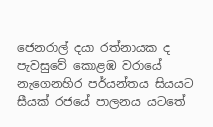ජෙනරාල් දයා රත්නායක ද පැවසුවේ කොළඹ වරායේ නැගෙනහිර පර්යන්තය සියයට සීයක් රජයේ පාලනය යටතේ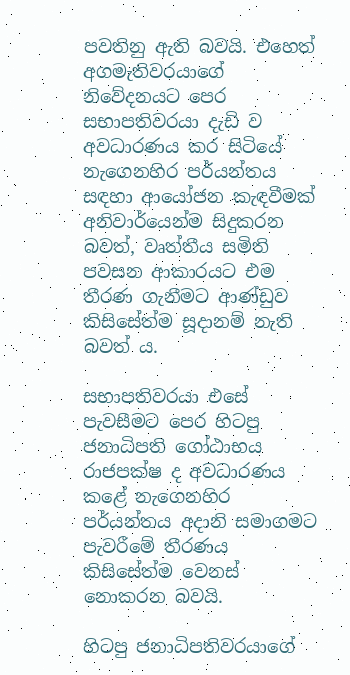පවතිනු ඇති බවයි. එහෙත් අගමැතිවරයාගේ නිවේදනයට පෙර සභාපතිවරයා දැඩි ව අවධාරණය කර සිටියේ නැගෙනහිර පර්යන්තය සඳහා ආයෝජන කැඳවීමක් අනිවාර්යෙන්ම සිදුකරන බවත්, වෘත්තීය සමිති පවසන ආකාරයට එම තීරණ ගැනීමට ආණ්ඩුව කිසිසේත්ම සූදානම් නැති බවත් ය.

සභාපතිවරයා එසේ පැවසීමට පෙර හිටපු ජනාධිපති ගෝඨාභය රාජපක්ෂ ද අවධාරණය කළේ නැගෙනහිර පර්යන්තය අදානි සමාගමට පැවරීමේ තීරණය කිසිසේත්ම වෙනස් නොකරන බවයි.

හිටපු ජනාධිපතිවරයාගේ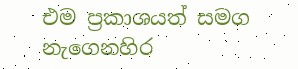එම ප්‍රකාශයත් සමග නැගෙනහිර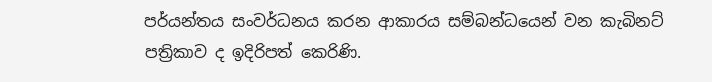පර්යන්තය සංවර්ධනය කරන ආකාරය සම්බන්ධයෙන් වන කැබිනට් පත්‍රිකාව ද ඉදිරිපත් කෙරිණි.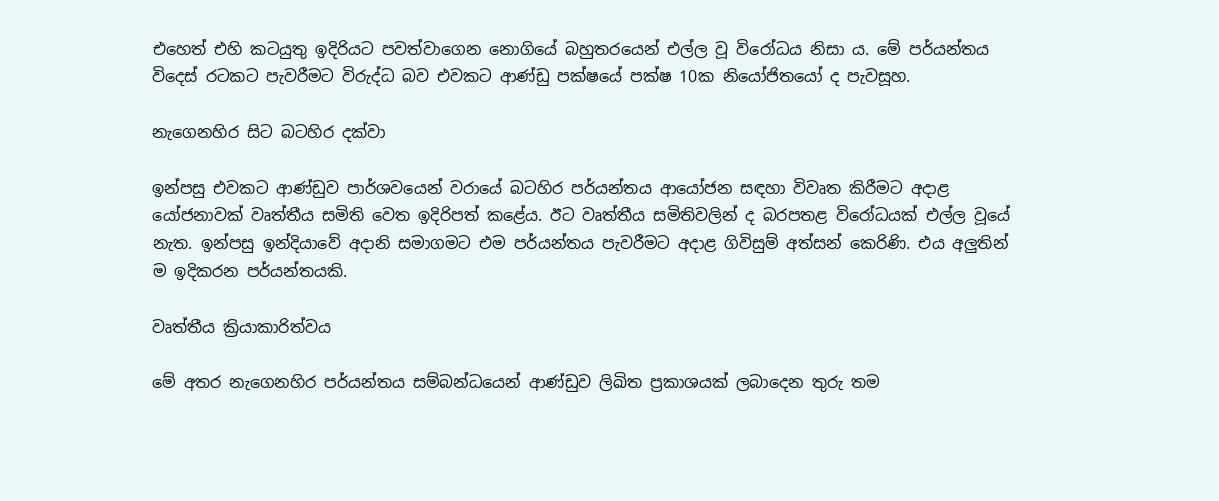එහෙත් එහි කටයුතු ඉදිරියට පවත්වාගෙන නොගියේ බහුතරයෙන් එල්ල වූ විරෝධය නිසා ය. මේ පර්යන්තය විදෙස් රටකට පැවරීමට විරුද්ධ බව එවකට ආණ්ඩු පක්ෂයේ පක්ෂ 10ක නියෝජිතයෝ ද පැවසූහ.

නැගෙනහිර සිට බටහිර දක්වා

ඉන්පසු එවකට ආණ්ඩුව පාර්ශවයෙන් වරායේ බටහිර පර්යන්තය ආයෝජන සඳහා විවෘත කිරීමට අදාළ යෝජනාවක් වෘත්තීය සමිති වෙත ඉදිරිපත් කළේය. ඊට වෘත්තීය සමිතිවලින් ද බරපතළ විරෝධයක් එල්ල වූයේ නැත. ඉන්පසු ඉන්දියාවේ අදානි සමාගමට එම පර්යන්තය පැවරීමට අදාළ ගිවිසුම් අත්සන් කෙරිණි. එය අලුතින් ම ඉදිකරන පර්යන්තයකි.

වෘත්තීය ක්‍රියාකාරිත්වය

මේ අතර නැගෙනහිර පර්යන්තය සම්බන්ධයෙන් ආණ්ඩුව ලිඛිත ප්‍රකාශයක් ලබාදෙන තුරු තම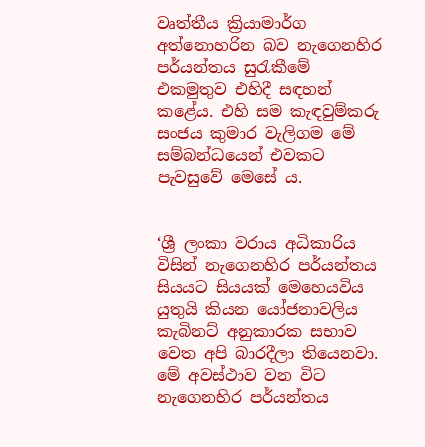වෘත්තීය ක්‍රියාමාර්ග අත්නොහරින බව නැගෙනහිර පර්යන්තය සුරැකීමේ එකමුතුව එහිදී සඳහන් කළේය. එහි සම කැඳවුම්කරු සංජය කුමාර වැලිගම මේ සම්බන්ධයෙන් එවකට පැවසුවේ මෙසේ ය.


‘ශ්‍රී ලංකා වරාය අධිකාරිය විසින් නැගෙනහිර පර්යන්තය සියයට සියයක් මෙහෙයවිය යුතුයි කියන යෝජනාවලිය කැබිනට් අනුකාරක සභාව වෙත අපි බාරදීලා තියෙනවා. මේ අවස්ථාව වන විට නැගෙනහිර පර්යන්තය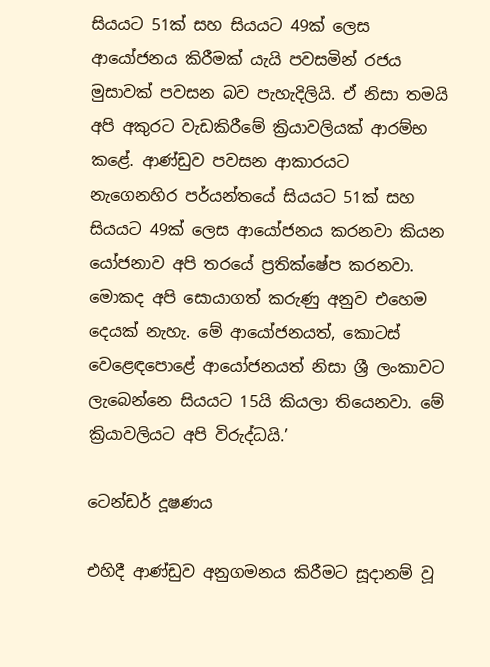සියයට 51ක් සහ සියයට 49ක් ලෙස ආයෝජනය කිරීමක් යැයි පවසමින් රජය මුසාවක් පවසන බව පැහැදිලියි. ඒ නිසා තමයි අපි අකුරට වැඩකිරීමේ ක්‍රියාවලියක් ආරම්භ කළේ. ආණ්ඩුව පවසන ආකාරයට  නැගෙනහිර පර්යන්තයේ සියයට 51ක් සහ සියයට 49ක් ලෙස ආයෝජනය කරනවා කියන යෝජනාව අපි තරයේ ප්‍රතික්ෂේප කරනවා. මොකද අපි සොයාගත් කරුණු අනුව එහෙම දෙයක් නැහැ. මේ ආයෝජනයත්, කොටස් වෙළෙඳපොළේ ආයෝජනයත් නිසා ශ්‍රී ලංකාවට ලැබෙන්නෙ සියයට 15යි කියලා තියෙනවා. මේ ක්‍රියාවලියට අපි විරුද්ධයි.’

ටෙන්ඩර් දූෂණය

එහිදී ආණ්ඩුව අනුගමනය කිරීමට සූදානම් වූ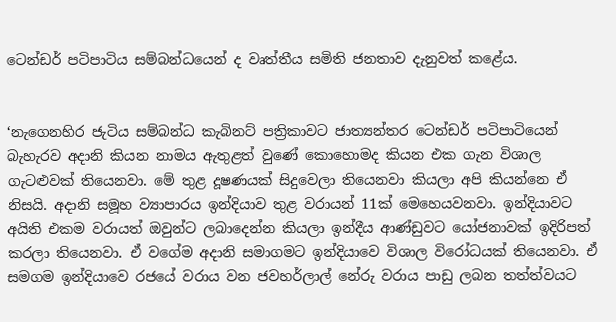ටෙන්ඩර් පටිපාටිය සම්බන්ධයෙන් ද වෘත්තීය සමිති ජනතාව දැනුවත් කළේය.


‘නැගෙනහිර ජැටිය සම්බන්ධ කැබිනට් පත්‍රිකාවට ජාත්‍යන්තර ටෙන්ඩර් පටිපාටියෙන් බැහැරව අදානි කියන නාමය ඇතුළත් වුණේ කොහොමද කියන එක ගැන විශාල ගැටළුවක් තියෙනවා. මේ තුළ දූෂණයක් සිදුවෙලා තියෙනවා කියලා අපි කියන්නෙ ඒ නිසයි. අදානි සමූහ ව්‍යාපාරය ඉන්දියාව තුළ වරායන් 11ක් මෙහෙයවනවා. ඉන්දියාවට අයිති එකම වරායත් ඔවුන්ට ලබාදෙන්න කියලා ඉන්දීය ආණ්ඩුවට යෝජනාවක් ඉදිරිපත් කරලා තියෙනවා. ඒ වගේම අදානි සමාගමට ඉන්දියාවෙ විශාල විරෝධයක් තියෙනවා. ඒ සමගම ඉන්දියාවෙ රජයේ වරාය වන ජවහර්ලාල් නේරු වරාය පාඩු ලබන තත්ත්වයට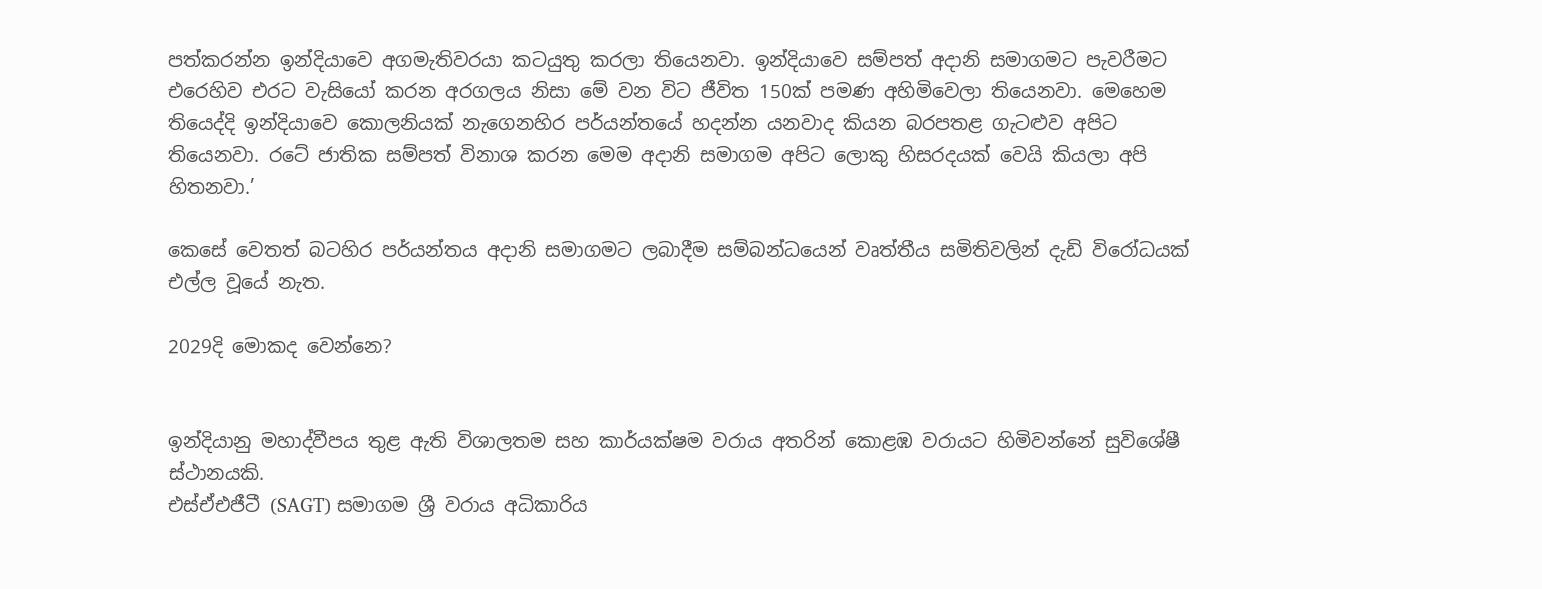පත්කරන්න ඉන්දියාවෙ අගමැතිවරයා කටයුතු කරලා තියෙනවා. ඉන්දියාවෙ සම්පත් අදානි සමාගමට පැවරීමට එරෙහිව එරට වැසියෝ කරන අරගලය නිසා මේ වන විට ජීවිත 150ක් පමණ අහිමිවෙලා තියෙනවා. මෙහෙම තියෙද්දි ඉන්දියාවෙ කොලනියක් නැගෙනහිර පර්යන්තයේ හදන්න යනවාද කියන බරපතළ ගැටළුව අපිට තියෙනවා. රටේ ජාතික සම්පත් විනාශ කරන මෙම අදානි සමාගම අපිට ලොකු හිසරදයක් වෙයි කියලා අපි හිතනවා.’

කෙසේ වෙතත් බටහිර පර්යන්තය අදානි සමාගමට ලබාදීම සම්බන්ධයෙන් වෘත්තීය සමිතිවලින් දැඩි විරෝධයක් එල්ල වූයේ නැත.

2029දි මොකද වෙන්නෙ?


ඉන්දියානු මහාද්වීපය තුළ ඇති විශාලතම සහ කාර්යක්ෂම වරාය අතරින් කොළඹ වරායට හිමිවන්නේ සුවිශේෂී ස්ථානයකි.
එස්ඒඑජීටී (SAGT) සමාගම ශ්‍රී වරාය අධිකාරිය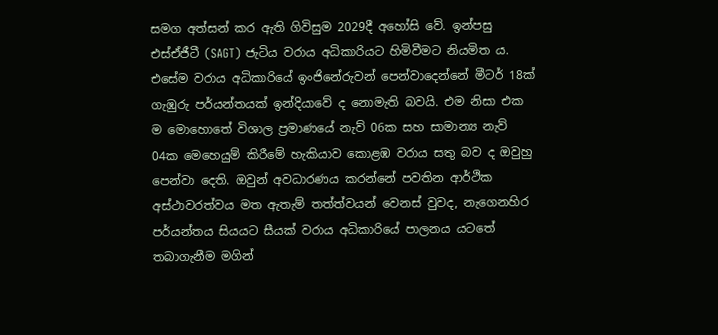සමග අත්සන් කර ඇති ගිවිසුම 2029දී අහෝසි වේ. ඉන්පසු එස්ඒජීටී (SAGT) ජැටිය වරාය අධිකාරියට හිමිවීමට නියමිත ය. එසේම වරාය අධිකාරියේ ඉංජිනේරුවන් පෙන්වාදෙන්නේ මීටර් 18ක් ගැඹුරු පර්යන්තයක් ඉන්දියාවේ ද නොමැති බවයි. එම නිසා එක ම මොහොතේ විශාල ප්‍රමාණයේ නැව් 06ක සහ සාමාන්‍ය නැව් 04ක මෙහෙයුම් කිරීමේ හැකියාව කොළඹ වරාය සතු බව ද ඔවුහු පෙන්වා දෙති. ඔවුන් අවධාරණය කරන්නේ පවතින ආර්ථික අස්ථාවරත්වය මත ඇතැම් තත්ත්වයන් වෙනස් වුවද, නැගෙනහිර පර්යන්තය සියයට සීයක් වරාය අධිකාරියේ පාලනය යටතේ තබාගැනීම මගින්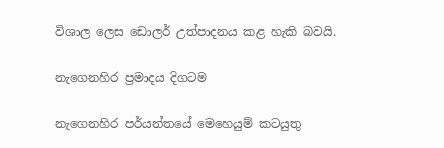විශාල ලෙස ඩොලර් උත්පාදනය කළ හැකි බවයි.

නැගෙනහිර ප්‍රමාදය දිගටම

නැගෙනහිර පර්යන්තයේ මෙහෙයුම් කටයුතු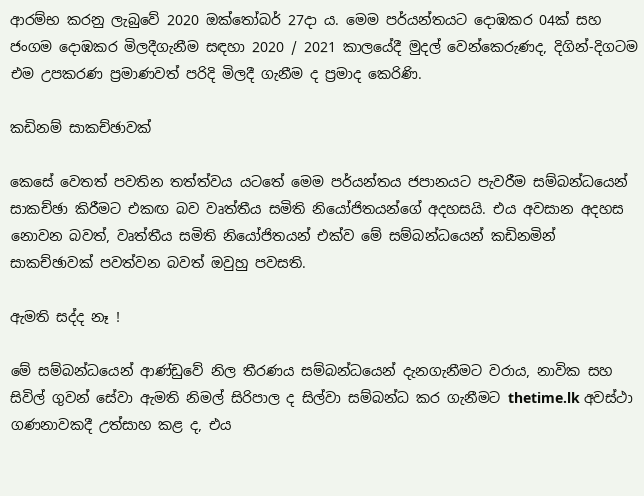ආරම්භ කරනු ලැබුවේ 2020 ඔක්තෝබර් 27දා ය. මෙම පර්යන්තයට දොඹකර 04ක් සහ ජංගම දොඹකර මිලදීගැනීම සඳහා 2020 / 2021 කාලයේදී මුදල් වෙන්කෙරුණද, දිගින්-දිගටම එම උපකරණ ප්‍රමාණවත් පරිදි මිලදී ගැනීම ද ප්‍රමාද කෙරිණි.

කඩිනම් සාකච්ඡාවක්

කෙසේ වෙතත් පවතින තත්ත්වය යටතේ මෙම පර්යන්තය ජපානයට පැවරීම සම්බන්ධයෙන් සාකච්ඡා කිරීමට එකඟ බව වෘත්තීය සමිති නියෝජිතයන්ගේ අදහසයි. එය අවසාන අදහස නොවන බවත්, වෘත්තීය සමිති නියෝජිතයන් එක්ව මේ සම්බන්ධයෙන් කඩිනමින් සාකච්ඡාවක් පවත්වන බවත් ඔවුහු පවසති.

ඇමති සද්ද නෑ !

මේ සම්බන්ධයෙන් ආණ්ඩුවේ නිල තීරණය සම්බන්ධයෙන් දැනගැනීමට වරාය, නාවික සහ සිවිල් ගුවන් සේවා ඇමති නිමල් සිරිපාල ද සිල්වා සම්බන්ධ කර ගැනීමට thetime.lk අවස්ථා ගණනාවකදී උත්සාහ කළ ද, එය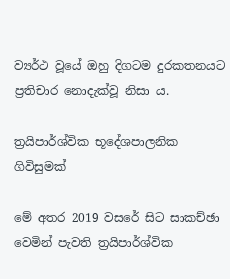ව්‍යර්ථ වූයේ ඔහු දිගටම දුරකතනයට ප්‍රතිචාර නොදැක්වූ නිසා ය.

ත්‍රයිපාර්ශ්වික භූදේශපාලනික ගිවිසුමක්

මේ අතර 2019 වසරේ සිට සාකච්ඡා වෙමින් පැවති ත්‍රයිපාර්ශ්වික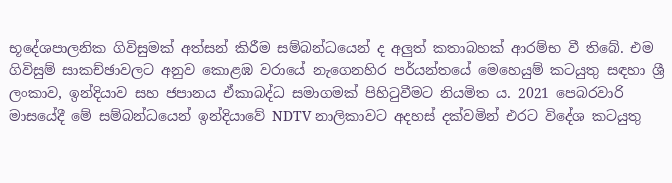භූදේශපාලනික ගිවිසුමක් අත්සන් කිරීම සම්බන්ධයෙන් ද අලුත් කතාබහක් ආරම්භ වී තිබේ. එම ගිවිසුම් සාකච්ඡාවලට අනුව කොළඹ වරායේ නැගෙනහිර පර්යන්තයේ මෙහෙයුම් කටයුතු සඳහා ශ්‍රී ලංකාව, ඉන්දියාව සහ ජපානය ඒකාබද්ධ සමාගමක් පිහිටුවීමට නියමිත ය. 2021 පෙබරවාරි මාසයේදී මේ සම්බන්ධයෙන් ඉන්දියාවේ NDTV නාලිකාවට අදහස් දක්වමින් එරට විදේශ කටයුතු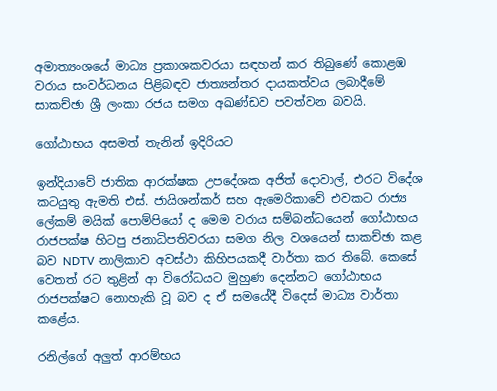අමාත්‍යංශයේ මාධ්‍ය ප්‍රකාශකවරයා සඳහන් කර තිබුණේ කොළඹ වරාය සංවර්ධනය පිළිබඳව ජාත්‍යන්තර දායකත්වය ලබාදීමේ සාකච්ඡා ශ්‍රී ලංකා රජය සමග අඛණ්ඩව පවත්වන බවයි.

ගෝඨාභය අසමත් තැනින් ඉදිරියට

ඉන්දියාවේ ජාතික ආරක්ෂක උපදේශක අජිත් දොවාල්, එරට විදේශ කටයුතු ඇමති එස්. ජායිශන්කර් සහ ඇමෙරිකාවේ එවකට රාජ්‍ය ලේකම් මයික් පොම්පියෝ ද මෙම වරාය සම්බන්ධයෙන් ගෝඨාභය රාජපක්ෂ හිටපු ජනාධිපතිවරයා සමග නිල වශයෙන් සාකච්ඡා කළ බව NDTV නාලිකාව අවස්ථා කිහිපයකදී වාර්තා කර තිබේ. කෙසේ වෙතත් රට තුළින් ආ විරෝධයට මුහුණ දෙන්නට ගෝඨාභය රාජපක්ෂට නොහැකි වූ බව ද ඒ සමයේදී විදෙස් මාධ්‍ය වාර්තා කළේය.

රනිල්ගේ අලුත් ආරම්භය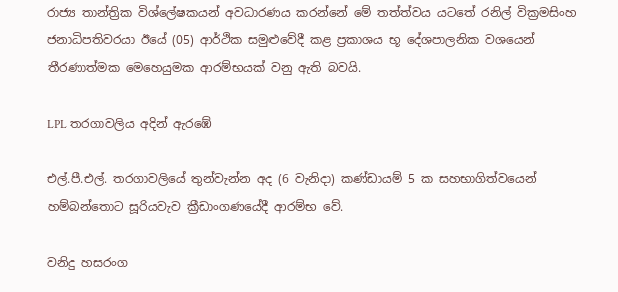රාජ්‍ය තාන්ත්‍රික විශ්ලේෂකයන් අවධාරණය කරන්නේ මේ තත්ත්වය යටතේ රනිල් වික්‍රමසිංහ ජනාධිපතිවරයා ඊයේ (05) ආර්ථික සමුළුවේදී කළ ප්‍රකාශය භූ දේශපාලනික වශයෙන් තීරණාත්මක මෙහෙයුමක ආරම්භයක් වනු ඇති බවයි.

LPL තරගාවලිය අදින් ඇරඹේ

එල්.පී.එල්. තරගාවලියේ තුන්වැන්න අද (6 වැනිදා) කණ්ඩායම් 5 ක සහභාගිත්වයෙන් හම්බන්තොට සූරියවැව ක්‍රීඩාංගණයේදී ආරම්භ වේ.

වනිදු හසරංග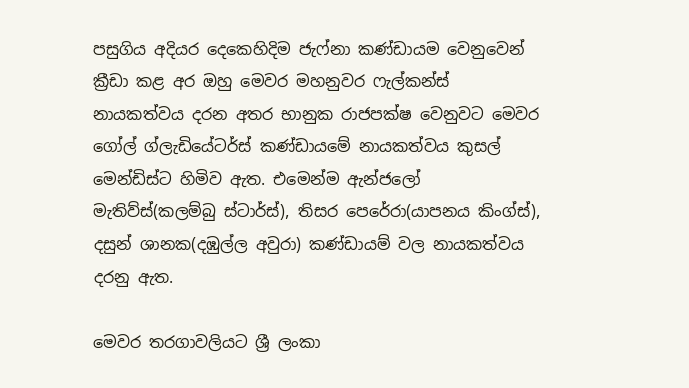පසුගිය අදියර දෙකෙහිදිම ජැෆ්නා කණ්ඩායම වෙනුවෙන් ක්‍රීඩා කළ අර ඔහු මෙවර මහනුවර ෆැල්කන්ස් නායකත්වය දරන අතර භානුක රාජපක්ෂ වෙනුවට මෙවර ගෝල් ග්ලැඩියේටර්ස් කණ්ඩායමේ නායකත්වය කුසල් මෙන්ඩිස්ට හිමිව ඇත. එමෙන්ම ඇන්ජලෝ මැතිව්ස්(කලම්බු ස්ටාර්ස්), තිසර පෙරේරා(යාපනය කිංග්ස්), දසුන් ශානක(දඹුල්ල අවුරා) කණ්ඩායම් වල නායකත්වය දරනු ඇත.

මෙවර තරගාවලියට ශ්‍රී ලංකා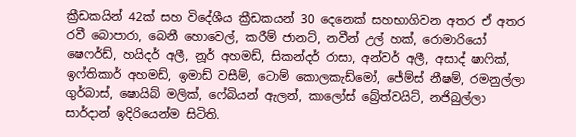ක්‍රීඩකයින් 42ක් සහ විදේශීය ක්‍රීඩකයන් 30 දෙනෙක් සහභාගිවන අතර ඒ අතර රවී බොපාරා, බෙනී හොවෙල්, කරීම් ජානට්, නවීන් උල් හක්, රොමාරියෝ ෂෙෆර්ඩ්, හයිදර් අලී, නූර් අහමඩ්, සිකන්දර් රාසා, අන්වර් අලී, අසාද් ෂාෆික්, ඉෆ්තිකාර් අහමඩ්, ඉමාඩ් වසීම්, ටොම් කොලකැඩ්මෝ, ජේම්ස් නීෂම්, රමනුල්ලා ගුර්බාස්, ෂොයිබ් මලික්, ෆේබියන් ඇලන්, කාලෝස් බ්‍රේත්වයිට්, නජිබුල්ලා සාර්දාන් ඉදිරියෙන්ම සිටිති.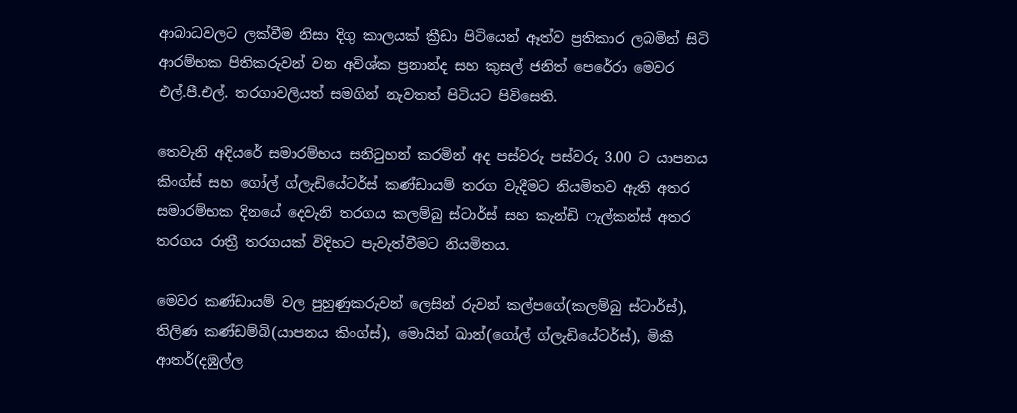ආබාධවලට ලක්වීම නිසා දිගු කාලයක් ක්‍රීඩා පිටියෙන් ඈත්ව ප්‍රතිකාර ලබමින් සිටි ආරම්භක පිතිකරුවන් වන අවිශ්ක ප්‍රනාන්ද සහ කුසල් ජනිත් පෙරේරා මෙවර එල්.පී.එල්. තරගාවලියත් සමගින් නැවතත් පිටියට පිවිසෙති.

තෙවැනි අදියරේ සමාරම්භය සනිටුහන් කරමින් අද පස්වරු පස්වරු 3.00 ට යාපනය කිංග්ස් සහ ගෝල් ග්ලැඩියේටර්ස් කණ්ඩායම් තරග වැදීමට නියමිතව ඇති අතර සමාරම්භක දිනයේ දෙවැනි තරගය කලම්බු ස්ටාර්ස් සහ කැන්ඩි ෆැල්කන්ස් අතර තරගය රාත්‍රී තරගයක් විදිහට පැවැත්වීමට නියමිතය.

මෙවර කණ්ඩායම් වල පුහුණුකරුවන් ලෙසින් රුවන් කල්පගේ(කලම්බු ස්ටාර්ස්), තිලිණ කණ්ඩම්බි(යාපනය කිංග්ස්), මොයින් ඛාන්(ගෝල් ග්ලැඩියේටර්ස්), මිකී ආතර්(දඹුල්ල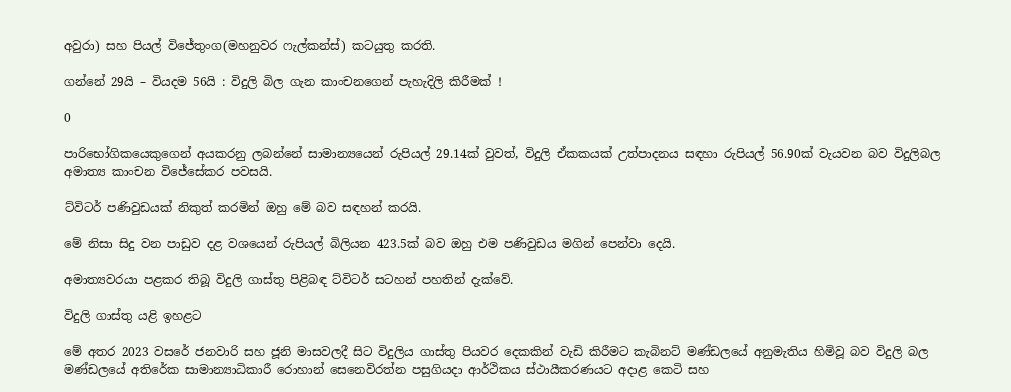අවුරා) සහ පියල් විජේතුංග(මහනුවර ෆැල්කන්ස්) කටයුතු කරති.

ගන්නේ 29යි – වියදම 56යි : විදුලි බිල ගැන කාංචනගෙන් පැහැදිලි කිරීමක් !

0

පාරිභෝගිකයෙකුගෙන් අයකරනු ලබන්නේ සාමාන්‍යයෙන් රුපියල් 29.14ක් වුවත්, විදුලි ඒකකයක් උත්පාදනය සඳහා රුපියල් 56.90ක් වැයවන බව විදුලිබල අමාත්‍ය කාංචන විජේසේකර පවසයි.

ට්විටර් පණිවුඩයක් නිකුත් කරමින් ඔහු මේ බව සඳහන් කරයි.

මේ නිසා සිදු වන පාඩුව දළ වශයෙන් රුපියල් බිලියන 423.5ක් බව ඔහු එම පණිවුඩය මගින් පෙන්වා දෙයි.

අමාත්‍යවරයා පළකර තිබූ විදුලි ගාස්තු පිළිබඳ ට්විටර් සටහන් පහතින් දැක්වේ.

විදුලි ගාස්තු යළි ඉහළට

මේ අතර 2023 වසරේ ජනවාරි සහ ජූනි මාසවලදී සිට විදුලිය ගාස්තු පියවර දෙකකින් වැඩි කිරීමට කැබිනට් මණ්ඩලයේ අනුමැතිය හිමිවූ බව විදුලි බල මණ්ඩලයේ අතිරේක සාමාන්‍යාධිකාරී රොහාන් සෙනෙවිරත්න පසුගියදා ආර්ථිකය ස්ථායීකරණයට අදාළ කෙටි සහ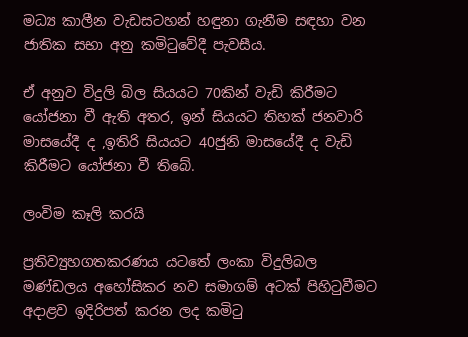මධ්‍ය කාලීන වැඩසටහන් හඳුනා ගැනීම සඳහා වන ජාතික සභා අනු කමිටුවේදී පැවසීය.

ඒ අනුව විදුලි බිල සියයට 70කින් වැඩි කිරීමට යෝජනා වී ඇති අතර, ඉන් සියයට තිහක් ජනවාරි මාසයේදී ද ,ඉතිරි සියයට 40ජුනි මාසයේදී ද වැඩි කිරීමට යෝජනා වී තිබේ.

ලංවිම කෑලි කරයි

ප්‍රතිව්‍යුහගතකරණය යටතේ ලංකා විදුලිබල මණ්ඩලය අහෝසිකර නව සමාගම් අටක් පිහිටුවීමට අදාළව ඉදිරිපත් කරන ලද කමිටු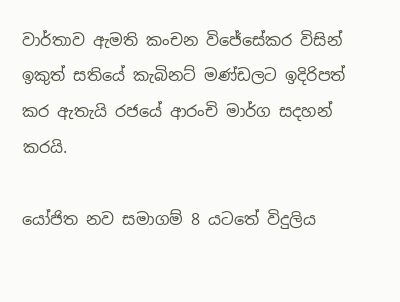වාර්තාව ඇමති කංචන විජේසේකර විසින් ඉකුත් සතියේ කැබිනට් මණ්ඩලට ඉදිරිපත් කර ඇතැයි රජයේ ආරංචි මාර්ග සදහන් කරයි.

යෝජිත නව සමාගම් 8 යටතේ විදුලිය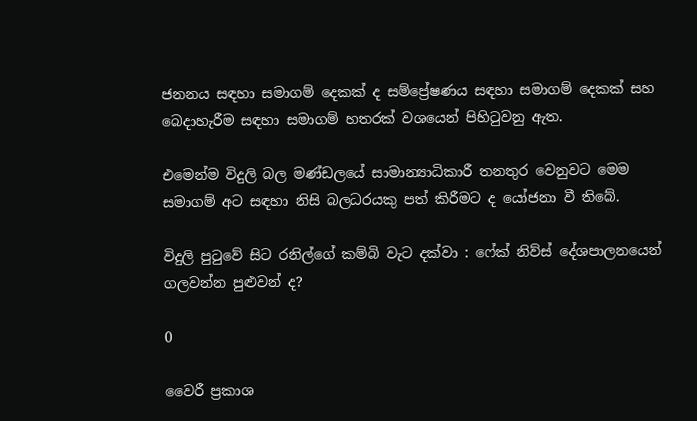ජනනය සඳහා සමාගම් දෙකක් ද සම්ප්‍රේෂණය සඳහා සමාගම් දෙකක් සහ බෙදාහැරීම සඳහා සමාගම් හතරක් වශයෙන් පිහිටුවනු ඇත.

එමෙන්ම විදුලි බල මණ්ඩලයේ සාමාන්‍යාධිකාරී තනතුර වෙනුවට මෙම සමාගම් අට සඳහා නිසි බලධරයකු පත් කිරීමට ද යෝජනා වී තිබේ.

විදුලි පුටුවේ සිට රනිල්ගේ කම්බි වැට දක්වා : ෆේක් නිව්ස් දේශපාලනයෙන් ගලවන්න පුළුවන් ද?

0

වෛරී ප්‍රකාශ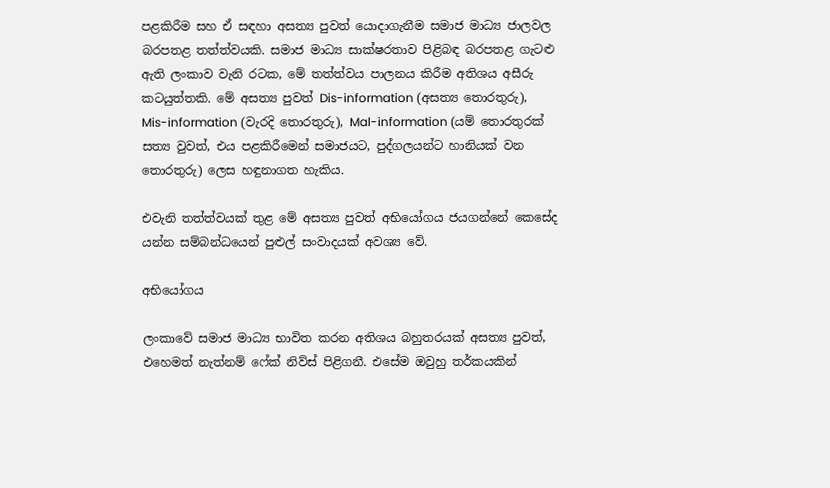පළකිරීම සහ ඒ සඳහා අසත්‍ය පුවත් යොදාගැනීම සමාජ මාධ්‍ය ජාලවල බරපතළ තත්ත්වයකි. සමාජ මාධ්‍ය සාක්ෂරතාව පිළිබඳ බරපතළ ගැටළු ඇති ලංකාව වැනි රටක, මේ තත්ත්වය පාලනය කිරීම අතිශය අසීරු කටයුත්තකි. මේ අසත්‍ය පුවත් Dis-information (අසත්‍ය තොරතුරු), Mis-information (වැරදි තොරතුරු), Mal-information (යම් තොරතුරක් සත්‍ය වුවත්, එය පළකිරීමෙන් සමාජයට, පුද්ගලයන්ට හානියක් වන තොරතුරු) ලෙස හඳුනාගත හැකිය.

එවැනි තත්ත්වයක් තුළ මේ අසත්‍ය පුවත් අභියෝගය ජයගන්නේ කෙසේද යන්න සම්බන්ධයෙන් පුළුල් සංවාදයක් අවශ්‍ය වේ.

අභියෝගය

ලංකාවේ සමාජ මාධ්‍ය භාවිත කරන අතිශය බහුතරයක් අසත්‍ය පුවත්, එහෙමත් නැත්නම් ෆේක් නිව්ස් පිළිගනී. එසේම ඔවුහු තර්කයකින්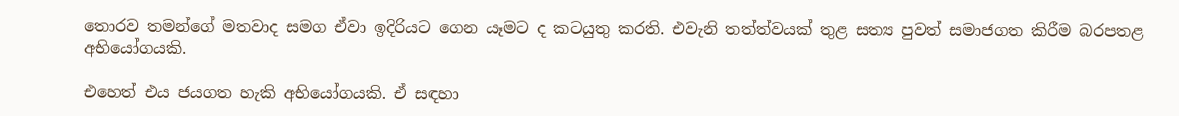තොරව තමන්ගේ මතවාද සමග ඒවා ඉදිරියට ගෙන යෑමට ද කටයුතු කරති. එවැනි තත්ත්වයක් තුළ සත්‍ය පුවත් සමාජගත කිරීම බරපතළ අභියෝගයකි.

එහෙත් එය ජයගත හැකි අභියෝගයකි. ඒ සඳහා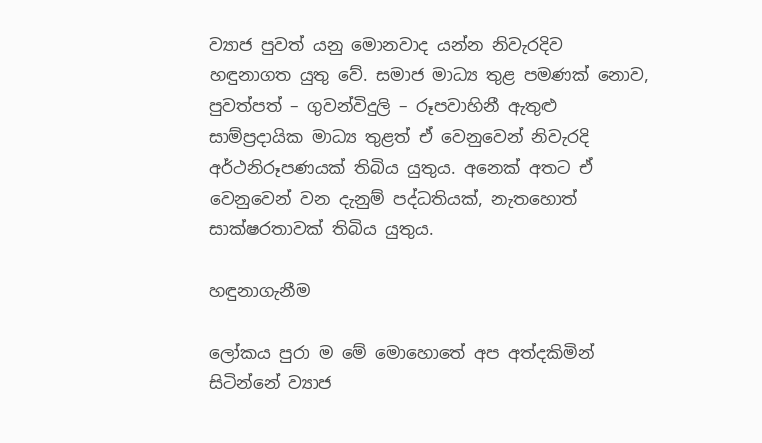ව්‍යාජ පුවත් යනු මොනවාද යන්න නිවැරදිව හඳුනාගත යුතු වේ. සමාජ මාධ්‍ය තුළ පමණක් නොව, පුවත්පත් – ගුවන්විදුලි – රූපවාහිනී ඇතුළු සාම්ප්‍රදායික මාධ්‍ය තුළත් ඒ වෙනුවෙන් නිවැරදි අර්ථනිරූපණයක් තිබිය යුතුය. අනෙක් අතට ඒ වෙනුවෙන් වන දැනුම් පද්ධතියක්, නැතහොත් සාක්ෂරතාවක් තිබිය යුතුය.

හඳුනාගැනීම

ලෝකය පුරා ම මේ මොහොතේ අප අත්දකිමින් සිටින්නේ ව්‍යාජ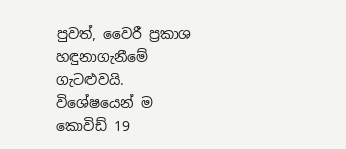පුවත්, වෛරී ප්‍රකාශ හඳුනාගැනීමේ ගැටළුවයි. විශේෂයෙන් ම කොවිඩ් 19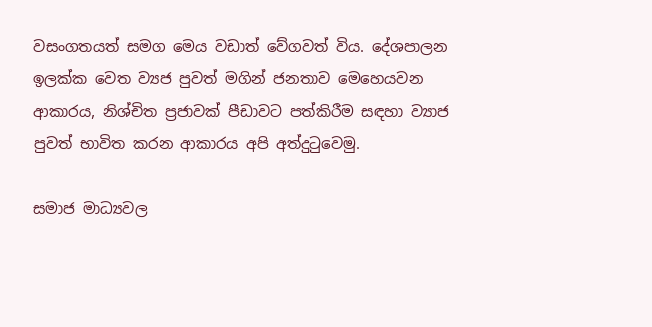වසංගතයත් සමග මෙය වඩාත් වේගවත් විය. දේශපාලන ඉලක්ක වෙත ව්‍යජ පුවත් මගින් ජනතාව මෙහෙයවන ආකාරය, නිශ්චිත ප්‍රජාවක් පීඩාවට පත්කිරීම සඳහා ව්‍යාජ පුවත් භාවිත කරන ආකාරය අපි අත්දුටුවෙමු.

සමාජ මාධ්‍යවල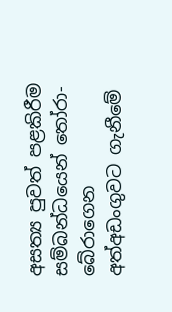අසත්‍ය පුවත් පළකිරීම සම්බන්ධයෙන් තෝරා-බේරාගෙන අත්අඩංගුවට ගැනීමේ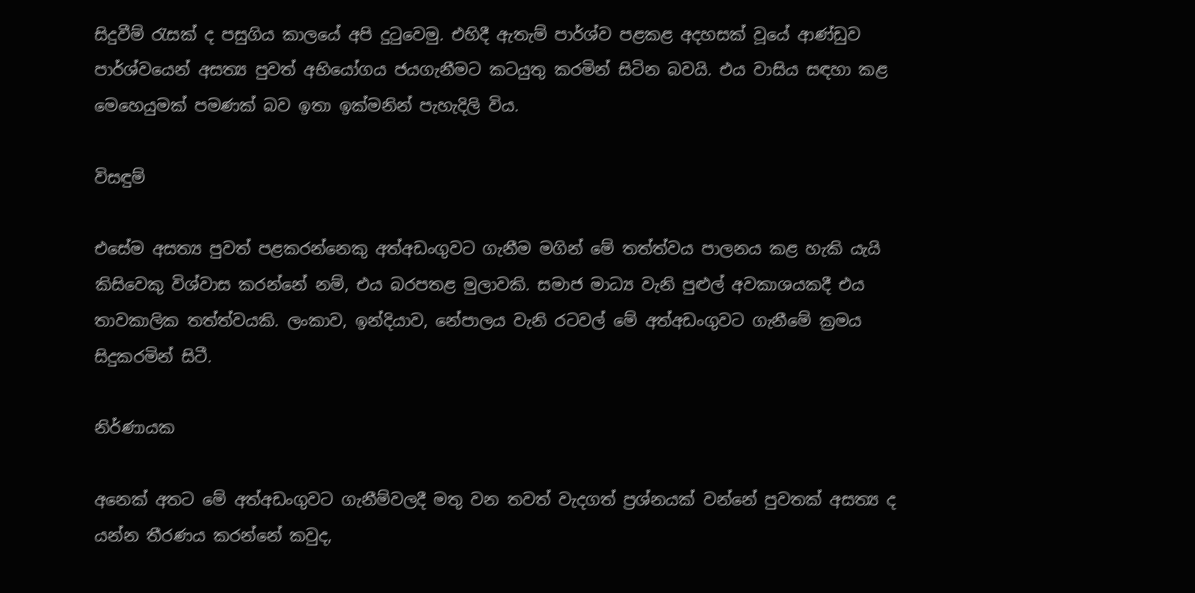සිදුවීම් රැසක් ද පසුගිය කාලයේ අපි දුටුවෙමු. එහිදී ඇතැම් පාර්ශ්ව පළකළ අදහසක් වූයේ ආණ්ඩුව පාර්ශ්වයෙන් අසත්‍ය පුවත් අභියෝගය ජයගැනීමට කටයුතු කරමින් සිටින බවයි. එය වාසිය සඳහා කළ මෙහෙයුමක් පමණක් බව ඉතා ඉක්මනින් පැහැදිලි විය.

විසඳුම්

එසේම අසත්‍ය පුවත් පළකරන්නෙකු අත්අඩංගුවට ගැනීම මගින් මේ තත්ත්වය පාලනය කළ හැකි යැයි කිසිවෙකු විශ්වාස කරන්නේ නම්, එය බරපතළ මුලාවකි. සමාජ මාධ්‍ය වැනි පුළුල් අවකාශයකදී එය තාවකාලික තත්ත්වයකි. ලංකාව, ඉන්දියාව, නේපාලය වැනි රටවල් මේ අත්අඩංගුවට ගැනීමේ ක්‍රමය සිදුකරමින් සිටී.

නිර්ණායක

අනෙක් අතට මේ අත්අඩංගුවට ගැනීම්වලදී මතු වන තවත් වැදගත් ප්‍රශ්නයක් වන්නේ පුවතක් අසත්‍ය ද යන්න තීරණය කරන්නේ කවුද,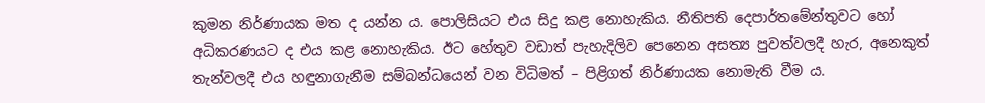කුමන නිර්ණායක මත ද යන්න ය. පොලිසියට එය සිදු කළ නොහැකිය. නීතිපති දෙපාර්තමේන්තුවට හෝ අධිකරණයට ද එය කළ නොහැකිය. ඊට හේතුව වඩාත් පැහැදිලිව පෙනෙන අසත්‍ය පුවත්වලදී හැර, අනෙකුත් තැන්වලදී එය හඳුනාගැනීම සම්බන්ධයෙන් වන විධිමත් – පිළිගත් නිර්ණායක නොමැති වීම ය.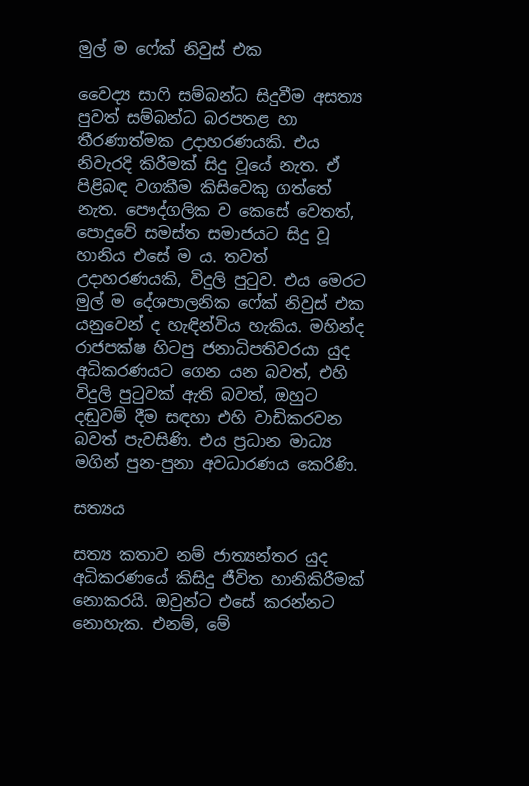මුල් ම ෆේක් නිවුස් එක

වෛද්‍ය සාෆි සම්බන්ධ සිදුවීම අසත්‍ය පුවත් සම්බන්ධ බරපතළ හා තීරණාත්මක උදාහරණයකි. එය නිවැරදි කිරීමක් සිදු වූයේ නැත. ඒ පිළිබඳ වගකීම කිසිවෙකු ගත්තේ නැත. පෞද්ගලික ව කෙසේ වෙතත්, පොදුවේ සමස්ත සමාජයට සිදු වූ හානිය එසේ ම ය. තවත් උදාහරණයකි, විදුලි පුටුව. එය මෙරට මුල් ම දේශපාලනික ෆේක් නිවුස් එක යනුවෙන් ද හැඳින්විය හැකිය. මහින්ද රාජපක්ෂ හිටපු ජනාධිපතිවරයා යුද අධිකරණයට ගෙන යන බවත්, එහි විදුලි පුටුවක් ඇති බවත්, ඔහුට දඬුවම් දීම සඳහා එහි වාඩිකරවන බවත් පැවසිණි. එය ප්‍රධාන මාධ්‍ය මගින් පුන-පුනා අවධාරණය කෙරිණි.

සත්‍යය

සත්‍ය කතාව නම් ජාත්‍යන්තර යුද අධිකරණයේ කිසිදු ජීවිත හානිකිරීමක් නොකරයි. ඔවුන්ට එසේ කරන්නට නොහැක. එනම්, මේ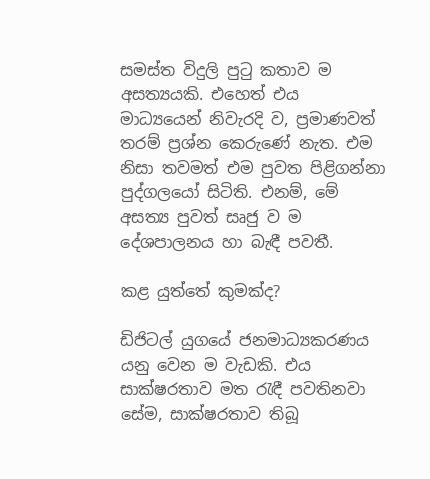සමස්ත විදුලි පුටු කතාව ම අසත්‍යයකි. එහෙත් එය මාධ්‍යයෙන් නිවැරදි ව, ප්‍රමාණවත් තරම් ප්‍රශ්න කෙරුණේ නැත. එම නිසා තවමත් එම පුවත පිළිගන්නා පුද්ගලයෝ සිටිති. එනම්, මේ අසත්‍ය පුවත් සෘජු ව ම දේශපාලනය හා බැඳී පවතී.

කළ යුත්තේ කුමක්ද?

ඩිජිටල් යුගයේ ජනමාධ්‍යකරණය යනු වෙන ම වැඩකි. එය සාක්ෂරතාව මත රැඳී පවතිනවා සේම, සාක්ෂරතාව තිබූ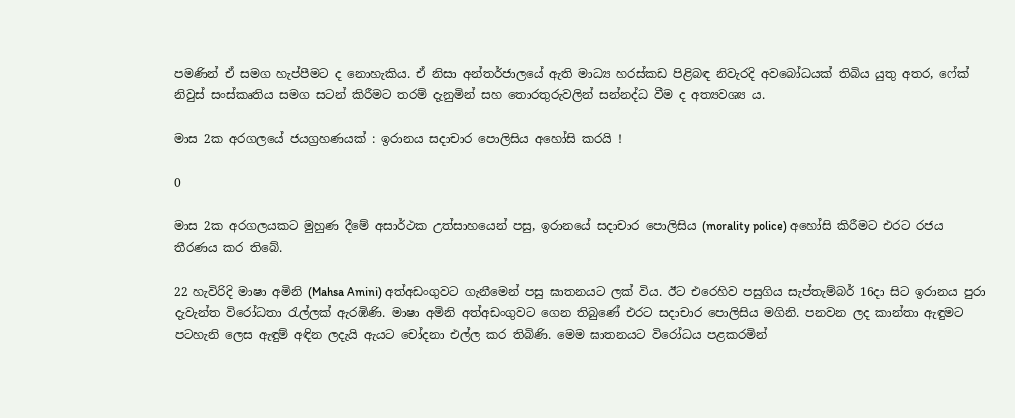පමණින් ඒ සමග හැප්පීමට ද නොහැකිය. ඒ නිසා අන්තර්ජාලයේ ඇති මාධ්‍ය හරස්කඩ පිළිබඳ නිවැරදි අවබෝධයක් තිබිය යුතු අතර, ෆේක් නිවුස් සංස්කෘතිය සමග සටන් කිරීමට තරම් දැනුමින් සහ තොරතුරුවලින් සන්නද්ධ වීම ද අත්‍යවශ්‍ය ය.

මාස 2ක අරගලයේ ජයග්‍රහණයක් : ඉරානය සදාචාර පොලිසිය අහෝසි කරයි !

0

මාස 2ක අරගලයකට මුහුණ දීමේ අසාර්ථක උත්සාහයෙන් පසු, ඉරානයේ සදාචාර පොලිසිය (morality police) අහෝසි කිරීමට එරට රජය තීරණය කර තිබේ.

22 හැවිරිදි මාෂා අමිනි (Mahsa Amini) අත්අඩංගුවට ගැනීමෙන් පසු ඝාතනයට ලක් විය. ඊට එරෙහිව පසුගිය සැප්තැම්බර් 16දා සිට ඉරානය පුරා දැවැන්ත විරෝධතා රැල්ලක් ඇරඹිණි. මාෂා අමිනි අත්අඩංගුවට ගෙන තිබුණේ එරට සදාචාර පොලිසිය මගිනි. පනවන ලද කාන්තා ඇඳුමට පටහැනි ලෙස ඇඳුම් අඳින ලදැයි ඇයට චෝදනා එල්ල කර තිබිණි. මෙම ඝාතනයට විරෝධය පළකරමින්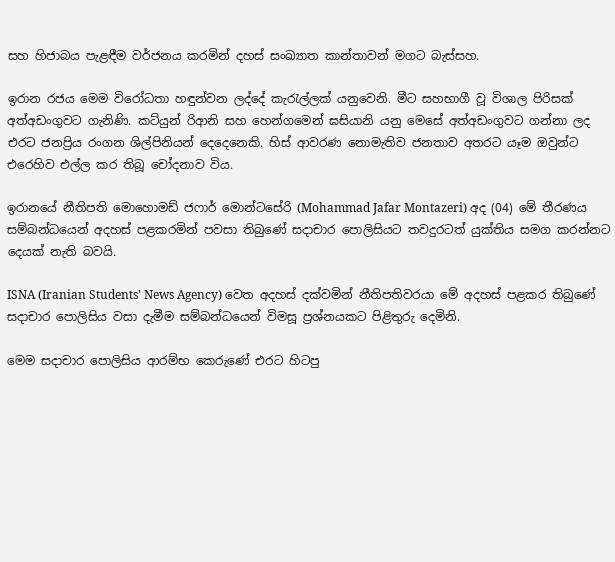සහ හිජාබය පැළඳීම වර්ජනය කරමින් දහස් සංඛ්‍යාත කාන්තාවන් මගට බැස්සහ.

ඉරාන රජය මෙම විරෝධතා හඳුන්වන ලද්දේ කැරැල්ලක් යනුවෙනි. මීට සහභාගී වූ විශාල පිරිසක් අත්අඩංගුවට ගැනිණි. කට්යුන් රිආනි සහ හෙන්ගමෙන් ඝසියානි යනු මෙසේ අත්අඩංගුවට ගන්නා ලද එරට ජනප්‍රිය රංගන ශිල්පිනියන් දෙදෙනෙකි. හිස් ආවරණ නොමැතිව ජනතාව අතරට යෑම ඔවුන්ට එරෙහිව එල්ල කර තිබූ චෝදනාව විය.

ඉරානයේ නීතිපති මොහොමඩ් ජෆාර් මොන්ටසේරි (Mohammad Jafar Montazeri) අද (04) මේ තීරණය සම්බන්ධයෙන් අදහස් පළකරමින් පවසා තිබුණේ සදාචාර පොලිසියට තවදුරටත් යුක්තිය සමග කරන්නට දෙයක් නැති බවයි.

ISNA (Iranian Students’ News Agency) වෙත අදහස් දක්වමින් නීතිපතිවරයා මේ අදහස් පළකර තිබුණේ සදාචාර පොලිසිය වසා දැමීම සම්බන්ධයෙන් විමසූ ප්‍රශ්නයකට පිළිතුරු දෙමිනි.

මෙම සදාචාර පොලිසිය ආරම්භ කෙරුණේ එරට හිටපු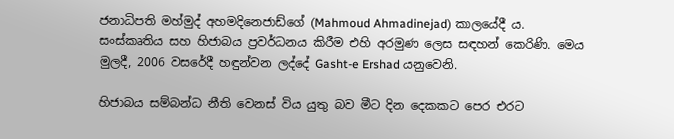ජනාධිපති මහ්මුද් අහමදිනෙජාඩ්ගේ (Mahmoud Ahmadinejad) කාලයේදී ය. සංස්කෘතිය සහ හිජාබය ප්‍රවර්ධනය කිරීම එහි අරමුණ ලෙස සඳහන් කෙරිණි. මෙය මුලදී, 2006 වසරේදී හඳුන්වන ලද්දේ Gasht-e Ershad යනුවෙනි.

හිජාබය සම්බන්ධ නීති වෙනස් විය යුතු බව මීට දින දෙකකට පෙර එරට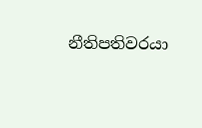නීතිපතිවරයා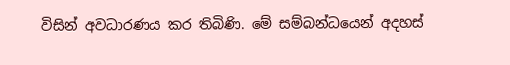විසින් අවධාරණය කර තිබිණි. මේ සම්බන්ධයෙන් අදහස්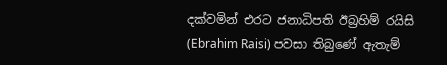දක්වමින් එරට ජනාධිපති ඊබ්‍රහිම් රයිසි (Ebrahim Raisi) පවසා තිබුණේ ඇතැම්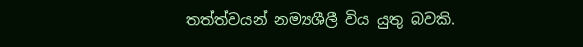තත්ත්වයන් නම්‍යශීලී විය යුතු බවකි.